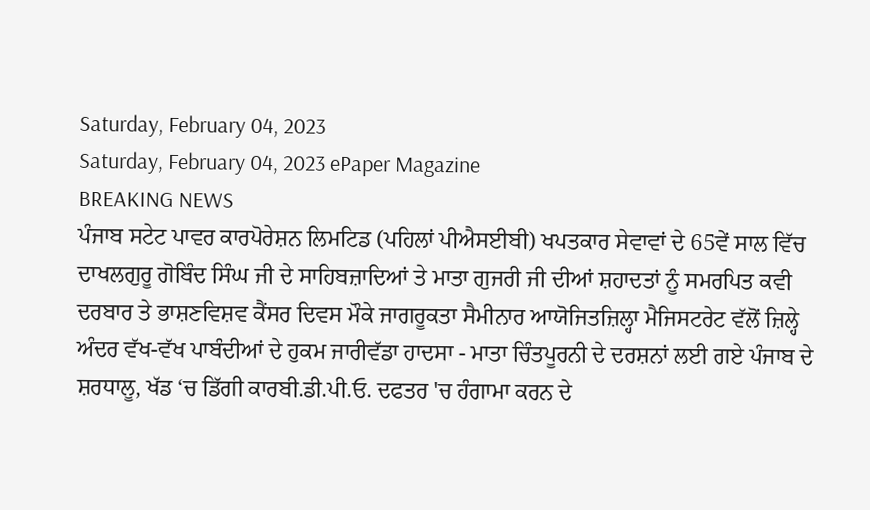Saturday, February 04, 2023
Saturday, February 04, 2023 ePaper Magazine
BREAKING NEWS
ਪੰਜਾਬ ਸਟੇਟ ਪਾਵਰ ਕਾਰਪੋਰੇਸ਼ਨ ਲਿਮਟਿਡ (ਪਹਿਲਾਂ ਪੀਐਸਈਬੀ) ਖਪਤਕਾਰ ਸੇਵਾਵਾਂ ਦੇ 65ਵੇਂ ਸਾਲ ਵਿੱਚ ਦਾਖਲਗੁਰੂ ਗੋਬਿੰਦ ਸਿੰਘ ਜੀ ਦੇ ਸਾਹਿਬਜ਼ਾਦਿਆਂ ਤੇ ਮਾਤਾ ਗੁਜਰੀ ਜੀ ਦੀਆਂ ਸ਼ਹਾਦਤਾਂ ਨੂੰ ਸਮਰਪਿਤ ਕਵੀ ਦਰਬਾਰ ਤੇ ਭਾਸ਼ਣਵਿਸ਼ਵ ਕੈਂਸਰ ਦਿਵਸ ਮੌਕੇ ਜਾਗਰੂਕਤਾ ਸੈਮੀਨਾਰ ਆਯੋਜਿਤਜ਼ਿਲ੍ਹਾ ਮੈਜਿਸਟਰੇਟ ਵੱਲੋਂ ਜ਼ਿਲ੍ਹੇ ਅੰਦਰ ਵੱਖ-ਵੱਖ ਪਾਬੰਦੀਆਂ ਦੇ ਹੁਕਮ ਜਾਰੀਵੱਡਾ ਹਾਦਸਾ - ਮਾਤਾ ਚਿੰਤਪੂਰਨੀ ਦੇ ਦਰਸ਼ਨਾਂ ਲਈ ਗਏ ਪੰਜਾਬ ਦੇ ਸ਼ਰਧਾਲੂ, ਖੱਡ ‘ਚ ਡਿੱਗੀ ਕਾਰਬੀ.ਡੀ.ਪੀ.ਓ. ਦਫਤਰ 'ਚ ਹੰਗਾਮਾ ਕਰਨ ਦੇ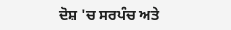ਦੋਸ਼ 'ਚ ਸਰਪੰਚ ਅਤੇ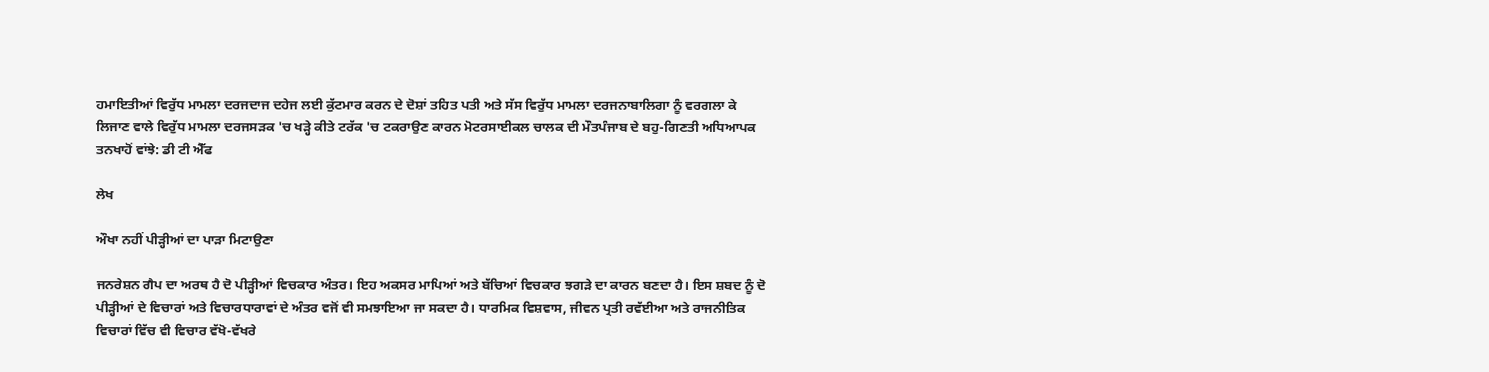ਹਮਾਇਤੀਆਂ ਵਿਰੁੱਧ ਮਾਮਲਾ ਦਰਜਦਾਜ ਦਹੇਜ ਲਈ ਕੁੱਟਮਾਰ ਕਰਨ ਦੇ ਦੋਸ਼ਾਂ ਤਹਿਤ ਪਤੀ ਅਤੇ ਸੱਸ ਵਿਰੁੱਧ ਮਾਮਲਾ ਦਰਜਨਾਬਾਲਿਗਾ ਨੂੰ ਵਰਗਲਾ ਕੇ ਲਿਜਾਣ ਵਾਲੇ ਵਿਰੁੱਧ ਮਾਮਲਾ ਦਰਜਸੜਕ 'ਚ ਖੜ੍ਹੇ ਕੀਤੇ ਟਰੱਕ 'ਚ ਟਕਰਾਉਣ ਕਾਰਨ ਮੋਟਰਸਾਈਕਲ ਚਾਲਕ ਦੀ ਮੌਤਪੰਜਾਬ ਦੇ ਬਹੁ-ਗਿਣਤੀ ਅਧਿਆਪਕ ਤਨਖਾਹੋਂ ਵਾਂਝੇ: ਡੀ ਟੀ ਐੱਫ

ਲੇਖ

ਔਖਾ ਨਹੀਂ ਪੀੜ੍ਹੀਆਂ ਦਾ ਪਾੜਾ ਮਿਟਾਉਣਾ

ਜਨਰੇਸ਼ਨ ਗੈਪ ਦਾ ਅਰਥ ਹੈ ਦੋ ਪੀੜ੍ਹੀਆਂ ਵਿਚਕਾਰ ਅੰਤਰ। ਇਹ ਅਕਸਰ ਮਾਪਿਆਂ ਅਤੇ ਬੱਚਿਆਂ ਵਿਚਕਾਰ ਝਗੜੇ ਦਾ ਕਾਰਨ ਬਣਦਾ ਹੈ। ਇਸ ਸ਼ਬਦ ਨੂੰ ਦੋ ਪੀੜ੍ਹੀਆਂ ਦੇ ਵਿਚਾਰਾਂ ਅਤੇ ਵਿਚਾਰਧਾਰਾਵਾਂ ਦੇ ਅੰਤਰ ਵਜੋਂ ਵੀ ਸਮਝਾਇਆ ਜਾ ਸਕਦਾ ਹੈ। ਧਾਰਮਿਕ ਵਿਸ਼ਵਾਸ, ਜੀਵਨ ਪ੍ਰਤੀ ਰਵੱਈਆ ਅਤੇ ਰਾਜਨੀਤਿਕ ਵਿਚਾਰਾਂ ਵਿੱਚ ਵੀ ਵਿਚਾਰ ਵੱਖੋ-ਵੱਖਰੇ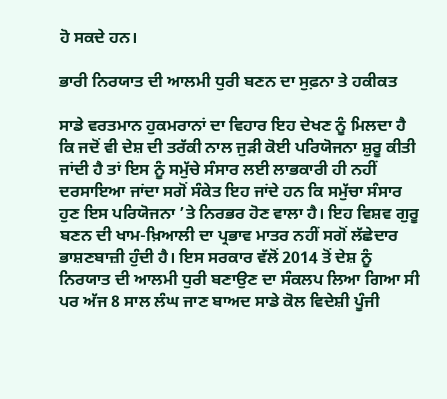ਹੋ ਸਕਦੇ ਹਨ।

ਭਾਰੀ ਨਿਰਯਾਤ ਦੀ ਆਲਮੀ ਧੁਰੀ ਬਣਨ ਦਾ ਸੁਫ਼ਨਾ ਤੇ ਹਕੀਕਤ

ਸਾਡੇ ਵਰਤਮਾਨ ਹੁਕਮਰਾਨਾਂ ਦਾ ਵਿਹਾਰ ਇਹ ਦੇਖਣ ਨੂੰ ਮਿਲਦਾ ਹੈ ਕਿ ਜਦੋਂ ਵੀ ਦੇਸ਼ ਦੀ ਤਰੱਕੀ ਨਾਲ ਜੁੜੀ ਕੋਈ ਪਰਿਯੋਜਨਾ ਸ਼ੁਰੂ ਕੀਤੀ ਜਾਂਦੀ ਹੈ ਤਾਂ ਇਸ ਨੂੰ ਸਮੁੱਚੇ ਸੰਸਾਰ ਲਈ ਲਾਭਕਾਰੀ ਹੀ ਨਹੀਂ ਦਰਸਾਇਆ ਜਾਂਦਾ ਸਗੋਂ ਸੰਕੇਤ ਇਹ ਜਾਂਦੇ ਹਨ ਕਿ ਸਮੁੱਚਾ ਸੰਸਾਰ ਹੁਣ ਇਸ ਪਰਿਯੋਜਨਾ ’ਤੇ ਨਿਰਭਰ ਹੋਣ ਵਾਲਾ ਹੈ। ਇਹ ਵਿਸ਼ਵ ਗੁਰੂ ਬਣਨ ਦੀ ਖਾਮ-ਖ਼ਿਆਲੀ ਦਾ ਪ੍ਰਭਾਵ ਮਾਤਰ ਨਹੀਂ ਸਗੋਂ ਲੱਛੇਦਾਰ ਭਾਸ਼ਣਬਾਜ਼ੀ ਹੁੰਦੀ ਹੈ। ਇਸ ਸਰਕਾਰ ਵੱਲੋਂ 2014 ਤੋਂ ਦੇਸ਼ ਨੂੰ ਨਿਰਯਾਤ ਦੀ ਆਲਮੀ ਧੁਰੀ ਬਣਾਉਣ ਦਾ ਸੰਕਲਪ ਲਿਆ ਗਿਆ ਸੀ ਪਰ ਅੱਜ 8 ਸਾਲ ਲੰਘ ਜਾਣ ਬਾਅਦ ਸਾਡੇ ਕੋਲ ਵਿਦੇਸ਼ੀ ਪੂੰਜੀ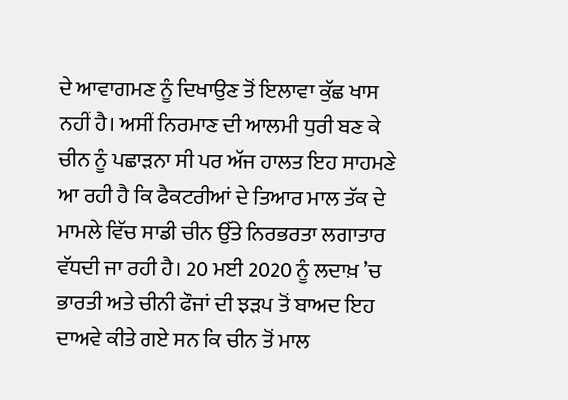ਦੇ ਆਵਾਗਮਣ ਨੂੰ ਦਿਖਾਉਣ ਤੋਂ ਇਲਾਵਾ ਕੁੱਛ ਖਾਸ ਨਹੀਂ ਹੈ। ਅਸੀਂ ਨਿਰਮਾਣ ਦੀ ਆਲਮੀ ਧੁਰੀ ਬਣ ਕੇ ਚੀਨ ਨੂੰ ਪਛਾੜਨਾ ਸੀ ਪਰ ਅੱਜ ਹਾਲਤ ਇਹ ਸਾਹਮਣੇ ਆ ਰਹੀ ਹੈ ਕਿ ਫੈਕਟਰੀਆਂ ਦੇ ਤਿਆਰ ਮਾਲ ਤੱਕ ਦੇ ਮਾਮਲੇ ਵਿੱਚ ਸਾਡੀ ਚੀਨ ਉੱਤੇ ਨਿਰਭਰਤਾ ਲਗਾਤਾਰ ਵੱਧਦੀ ਜਾ ਰਹੀ ਹੈ। 20 ਮਈ 2020 ਨੂੰ ਲਦਾਖ਼ ’ਚ ਭਾਰਤੀ ਅਤੇ ਚੀਨੀ ਫੌਜਾਂ ਦੀ ਝੜਪ ਤੋਂ ਬਾਅਦ ਇਹ ਦਾਅਵੇ ਕੀਤੇ ਗਏ ਸਨ ਕਿ ਚੀਨ ਤੋਂ ਮਾਲ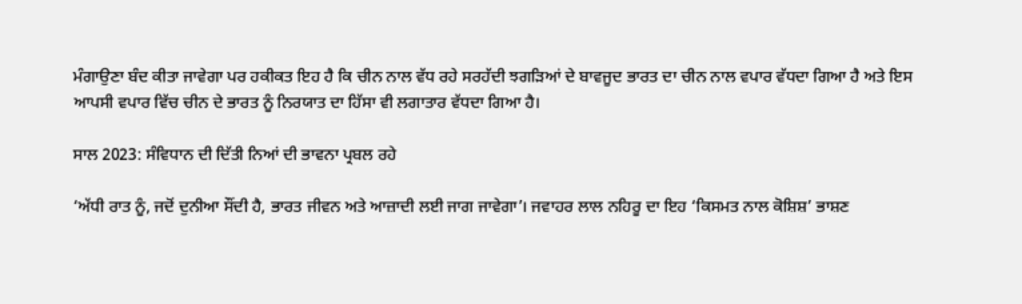ਮੰਗਾਉਣਾ ਬੰਦ ਕੀਤਾ ਜਾਵੇਗਾ ਪਰ ਹਕੀਕਤ ਇਹ ਹੈ ਕਿ ਚੀਨ ਨਾਲ ਵੱਧ ਰਹੇ ਸਰਹੱਦੀ ਝਗੜਿਆਂ ਦੇ ਬਾਵਜੂਦ ਭਾਰਤ ਦਾ ਚੀਨ ਨਾਲ ਵਪਾਰ ਵੱਧਦਾ ਗਿਆ ਹੈ ਅਤੇ ਇਸ ਆਪਸੀ ਵਪਾਰ ਵਿੱਚ ਚੀਨ ਦੇ ਭਾਰਤ ਨੂੰ ਨਿਰਯਾਤ ਦਾ ਹਿੱਸਾ ਵੀ ਲਗਾਤਾਰ ਵੱਧਦਾ ਗਿਆ ਹੈ।

ਸਾਲ 2023: ਸੰਵਿਧਾਨ ਦੀ ਦਿੱਤੀ ਨਿਆਂ ਦੀ ਭਾਵਨਾ ਪ੍ਰਬਲ ਰਹੇ

‘ਅੱਧੀ ਰਾਤ ਨੂੰ, ਜਦੋਂ ਦੁਨੀਆ ਸੌਂਦੀ ਹੈ, ਭਾਰਤ ਜੀਵਨ ਅਤੇ ਆਜ਼ਾਦੀ ਲਈ ਜਾਗ ਜਾਵੇਗਾ’। ਜਵਾਹਰ ਲਾਲ ਨਹਿਰੂ ਦਾ ਇਹ ‘ਕਿਸਮਤ ਨਾਲ ਕੋਸ਼ਿਸ਼’ ਭਾਸ਼ਣ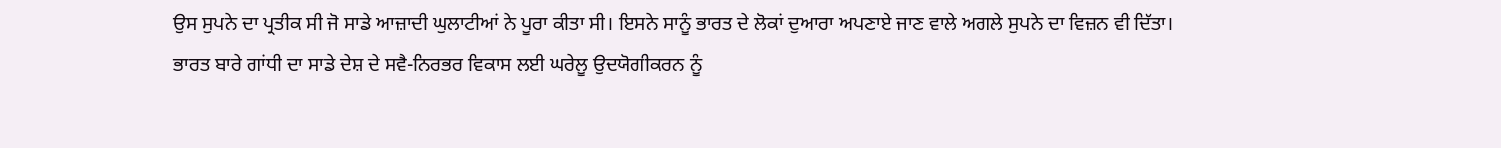ਉਸ ਸੁਪਨੇ ਦਾ ਪ੍ਰਤੀਕ ਸੀ ਜੋ ਸਾਡੇ ਆਜ਼ਾਦੀ ਘੁਲਾਟੀਆਂ ਨੇ ਪੂਰਾ ਕੀਤਾ ਸੀ। ਇਸਨੇ ਸਾਨੂੰ ਭਾਰਤ ਦੇ ਲੋਕਾਂ ਦੁਆਰਾ ਅਪਣਾਏ ਜਾਣ ਵਾਲੇ ਅਗਲੇ ਸੁਪਨੇ ਦਾ ਵਿਜ਼ਨ ਵੀ ਦਿੱਤਾ।
ਭਾਰਤ ਬਾਰੇ ਗਾਂਧੀ ਦਾ ਸਾਡੇ ਦੇਸ਼ ਦੇ ਸਵੈ-ਨਿਰਭਰ ਵਿਕਾਸ ਲਈ ਘਰੇਲੂ ਉਦਯੋਗੀਕਰਨ ਨੂੰ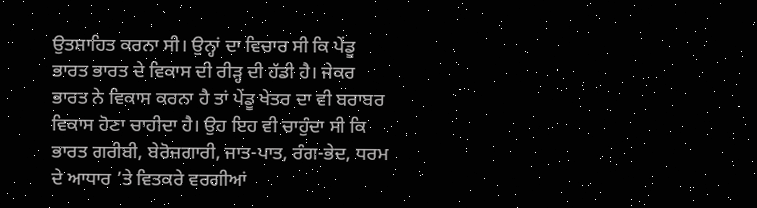ਉਤਸ਼ਾਹਿਤ ਕਰਨਾ ਸੀ। ਉਨ੍ਹਾਂ ਦਾ ਵਿਚਾਰ ਸੀ ਕਿ ਪੇਂਡੂ ਭਾਰਤ ਭਾਰਤ ਦੇ ਵਿਕਾਸ ਦੀ ਰੀੜ੍ਹ ਦੀ ਹੱਡੀ ਹੈ। ਜੇਕਰ ਭਾਰਤ ਨੇ ਵਿਕਾਸ ਕਰਨਾ ਹੈ ਤਾਂ ਪੇਂਡੂ ਖੇਤਰ ਦਾ ਵੀ ਬਰਾਬਰ ਵਿਕਾਸ ਹੋਣਾ ਚਾਹੀਦਾ ਹੈ। ਉਹ ਇਹ ਵੀ ਚਾਹੁੰਦਾ ਸੀ ਕਿ ਭਾਰਤ ਗਰੀਬੀ, ਬੇਰੋਜ਼ਗਾਰੀ, ਜਾਤ-ਪਾਤ, ਰੰਗ-ਭੇਦ, ਧਰਮ ਦੇ ਆਧਾਰ ’ਤੇ ਵਿਤਕਰੇ ਵਰਗੀਆਂ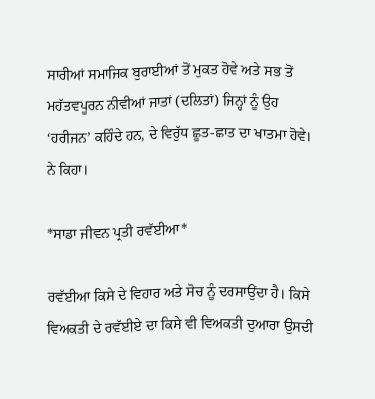ਸਾਰੀਆਂ ਸਮਾਜਿਕ ਬੁਰਾਈਆਂ ਤੋਂ ਮੁਕਤ ਹੋਵੇ ਅਤੇ ਸਭ ਤੋਂ ਮਹੱਤਵਪੂਰਨ ਨੀਵੀਆਂ ਜਾਤਾਂ (ਦਲਿਤਾਂ) ਜਿਨ੍ਹਾਂ ਨੂੰ ਉਹ ‘ਹਰੀਜਨ’ ਕਹਿੰਦੇ ਹਨ, ਦੇ ਵਿਰੁੱਧ ਛੂਤ-ਛਾਤ ਦਾ ਖਾਤਮਾ ਹੋਵੇ। ਨੇ ਕਿਹਾ।

*ਸਾਡਾ ਜੀਵਨ ਪ੍ਰਤੀ ਰਵੱਈਆ*

ਰਵੱਈਆ ਕਿਸੇ ਦੇ ਵਿਹਾਰ ਅਤੇ ਸੋਚ ਨੂੰ ਦਰਸਾਉਂਦਾ ਹੈ। ਕਿਸੇ ਵਿਅਕਤੀ ਦੇ ਰਵੱਈਏ ਦਾ ਕਿਸੇ ਵੀ ਵਿਅਕਤੀ ਦੁਆਰਾ ਉਸਦੀ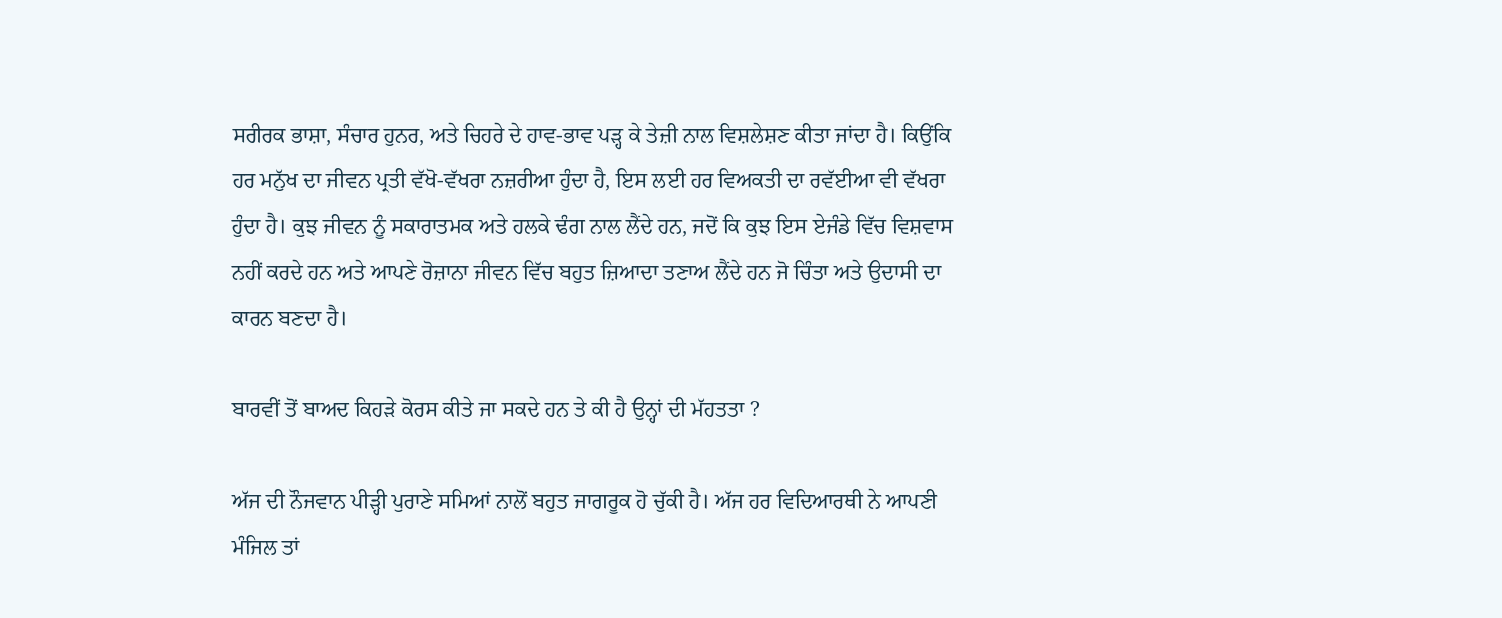ਸਰੀਰਕ ਭਾਸ਼ਾ, ਸੰਚਾਰ ਹੁਨਰ, ਅਤੇ ਚਿਹਰੇ ਦੇ ਹਾਵ-ਭਾਵ ਪੜ੍ਹ ਕੇ ਤੇਜ਼ੀ ਨਾਲ ਵਿਸ਼ਲੇਸ਼ਣ ਕੀਤਾ ਜਾਂਦਾ ਹੈ। ਕਿਉਂਕਿ ਹਰ ਮਨੁੱਖ ਦਾ ਜੀਵਨ ਪ੍ਰਤੀ ਵੱਖੋ-ਵੱਖਰਾ ਨਜ਼ਰੀਆ ਹੁੰਦਾ ਹੈ, ਇਸ ਲਈ ਹਰ ਵਿਅਕਤੀ ਦਾ ਰਵੱਈਆ ਵੀ ਵੱਖਰਾ ਹੁੰਦਾ ਹੈ। ਕੁਝ ਜੀਵਨ ਨੂੰ ਸਕਾਰਾਤਮਕ ਅਤੇ ਹਲਕੇ ਢੰਗ ਨਾਲ ਲੈਂਦੇ ਹਨ, ਜਦੋਂ ਕਿ ਕੁਝ ਇਸ ਏਜੰਡੇ ਵਿੱਚ ਵਿਸ਼ਵਾਸ ਨਹੀਂ ਕਰਦੇ ਹਨ ਅਤੇ ਆਪਣੇ ਰੋਜ਼ਾਨਾ ਜੀਵਨ ਵਿੱਚ ਬਹੁਤ ਜ਼ਿਆਦਾ ਤਣਾਅ ਲੈਂਦੇ ਹਨ ਜੋ ਚਿੰਤਾ ਅਤੇ ਉਦਾਸੀ ਦਾ ਕਾਰਨ ਬਣਦਾ ਹੈ।

ਬਾਰਵੀਂ ਤੋਂ ਬਾਅਦ ਕਿਹੜੇ ਕੋਰਸ ਕੀਤੇ ਜਾ ਸਕਦੇ ਹਨ ਤੇ ਕੀ ਹੈ ਉਨ੍ਹਾਂ ਦੀ ਮੱਹਤਤਾ ?

ਅੱਜ ਦੀ ਨੌਜਵਾਨ ਪੀੜ੍ਹੀ ਪੁਰਾਣੇ ਸਮਿਆਂ ਨਾਲੋਂ ਬਹੁਤ ਜਾਗਰੂਕ ਹੋ ਚੁੱਕੀ ਹੈ। ਅੱਜ ਹਰ ਵਿਦਿਆਰਥੀ ਨੇ ਆਪਣੀ ਮੰਜਿਲ ਤਾਂ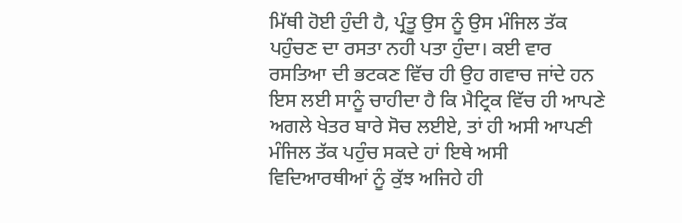ਮਿੱਥੀ ਹੋਈ ਹੁੰਦੀ ਹੈ, ਪ੍ਰੰਤੂ ਉਸ ਨੂੰ ਉਸ ਮੰਜਿਲ ਤੱਕ ਪਹੁੰਚਣ ਦਾ ਰਸਤਾ ਨਹੀ ਪਤਾ ਹੁੰਦਾ। ਕਈ ਵਾਰ ਰਸਤਿਆ ਦੀ ਭਟਕਣ ਵਿੱਚ ਹੀ ਉਹ ਗਵਾਚ ਜਾਂਦੇ ਹਨ ਇਸ ਲਈ ਸਾਨੂੰ ਚਾਹੀਦਾ ਹੈ ਕਿ ਮੈਟ੍ਰਿਕ ਵਿੱਚ ਹੀ ਆਪਣੇ ਅਗਲੇ ਖੇਤਰ ਬਾਰੇ ਸੋਚ ਲਈਏ, ਤਾਂ ਹੀ ਅਸੀ ਆਪਣੀ ਮੰਜਿਲ ਤੱਕ ਪਹੁੰਚ ਸਕਦੇ ਹਾਂ ਇਥੇ ਅਸੀ ਵਿਦਿਆਰਥੀਆਂ ਨੂੰ ਕੁੱਝ ਅਜਿਹੇ ਹੀ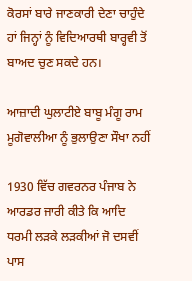ਕੋਰਸਾਂ ਬਾਰੇ ਜਾਣਕਾਰੀ ਦੇਣਾ ਚਾਹੁੰਦੇ ਹਾਂ ਜਿਨ੍ਹਾਂ ਨੂੰ ਵਿਦਿਆਰਥੀ ਬਾਰ੍ਹਵੀ ਤੋਂ ਬਾਅਦ ਚੁਣ ਸਕਦੇ ਹਨ।

ਆਜ਼ਾਦੀ ਘੁਲਾਟੀਏ ਬਾਬੂ ਮੰਗੂ ਰਾਮ ਮੂਗੋਵਾਲੀਆ ਨੂੰ ਭੁਲਾਉਣਾ ਸੌਖਾ ਨਹੀਂ

1930 ਵਿੱਚ ਗਵਰਨਰ ਪੰਜਾਬ ਨੇ ਆਰਡਰ ਜਾਰੀ ਕੀਤੇ ਕਿ ਆਦਿ ਧਰਮੀ ਲੜਕੇ ਲੜਕੀਆਂ ਜੋ ਦਸਵੀਂ ਪਾਸ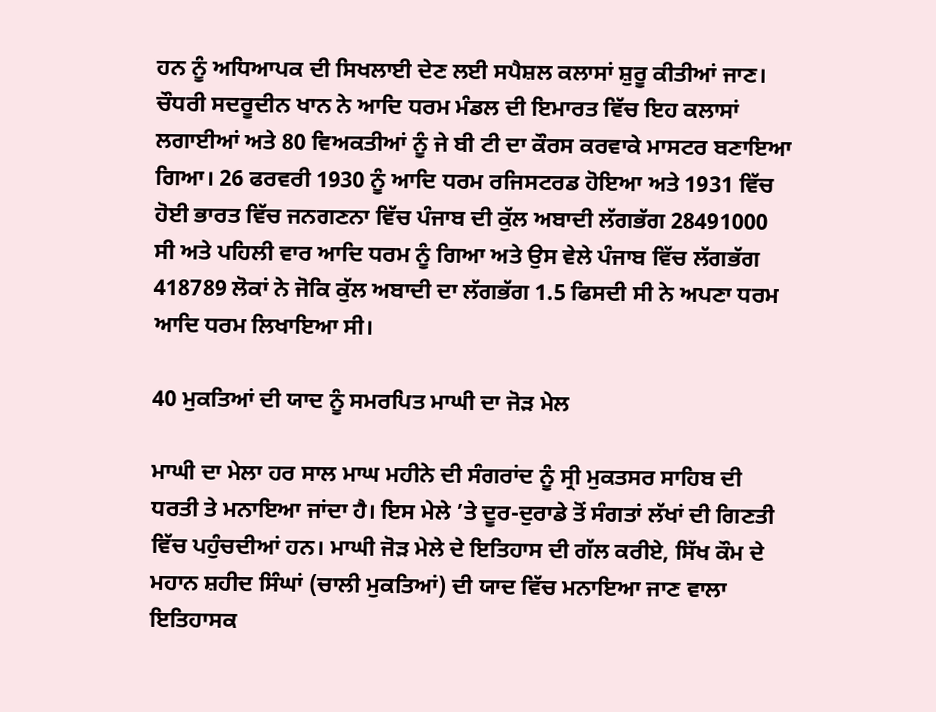ਹਨ ਨੂੰ ਅਧਿਆਪਕ ਦੀ ਸਿਖਲਾਈ ਦੇਣ ਲਈ ਸਪੈਸ਼ਲ ਕਲਾਸਾਂ ਸ਼ੁਰੂ ਕੀਤੀਆਂ ਜਾਣ। ਚੌਧਰੀ ਸਦਰੂਦੀਨ ਖਾਨ ਨੇ ਆਦਿ ਧਰਮ ਮੰਡਲ ਦੀ ਇਮਾਰਤ ਵਿੱਚ ਇਹ ਕਲਾਸਾਂ ਲਗਾਈਆਂ ਅਤੇ 80 ਵਿਅਕਤੀਆਂ ਨੂੰ ਜੇ ਬੀ ਟੀ ਦਾ ਕੌਰਸ ਕਰਵਾਕੇ ਮਾਸਟਰ ਬਣਾਇਆ ਗਿਆ। 26 ਫਰਵਰੀ 1930 ਨੂੰ ਆਦਿ ਧਰਮ ਰਜਿਸਟਰਡ ਹੋਇਆ ਅਤੇ 1931 ਵਿੱਚ ਹੋਈ ਭਾਰਤ ਵਿੱਚ ਜਨਗਣਨਾ ਵਿੱਚ ਪੰਜਾਬ ਦੀ ਕੁੱਲ ਅਬਾਦੀ ਲੱਗਭੱਗ 28491000 ਸੀ ਅਤੇ ਪਹਿਲੀ ਵਾਰ ਆਦਿ ਧਰਮ ਨੂੰ ਗਿਆ ਅਤੇ ਉਸ ਵੇਲੇ ਪੰਜਾਬ ਵਿੱਚ ਲੱਗਭੱਗ 418789 ਲੋਕਾਂ ਨੇ ਜੋਕਿ ਕੁੱਲ ਅਬਾਦੀ ਦਾ ਲੱਗਭੱਗ 1.5 ਫਿਸਦੀ ਸੀ ਨੇ ਅਪਣਾ ਧਰਮ ਆਦਿ ਧਰਮ ਲਿਖਾਇਆ ਸੀ।

40 ਮੁਕਤਿਆਂ ਦੀ ਯਾਦ ਨੂੰ ਸਮਰਪਿਤ ਮਾਘੀ ਦਾ ਜੋੜ ਮੇਲ

ਮਾਘੀ ਦਾ ਮੇਲਾ ਹਰ ਸਾਲ ਮਾਘ ਮਹੀਨੇ ਦੀ ਸੰਗਰਾਂਦ ਨੂੰ ਸ੍ਰੀ ਮੁਕਤਸਰ ਸਾਹਿਬ ਦੀ ਧਰਤੀ ਤੇ ਮਨਾਇਆ ਜਾਂਦਾ ਹੈ। ਇਸ ਮੇਲੇ ’ਤੇ ਦੂਰ-ਦੁਰਾਡੇ ਤੋਂ ਸੰਗਤਾਂ ਲੱਖਾਂ ਦੀ ਗਿਣਤੀ ਵਿੱਚ ਪਹੁੰਚਦੀਆਂ ਹਨ। ਮਾਘੀ ਜੋੜ ਮੇਲੇ ਦੇ ਇਤਿਹਾਸ ਦੀ ਗੱਲ ਕਰੀਏ, ਸਿੱਖ ਕੌਮ ਦੇ ਮਹਾਨ ਸ਼ਹੀਦ ਸਿੰਘਾਂ (ਚਾਲੀ ਮੁਕਤਿਆਂ) ਦੀ ਯਾਦ ਵਿੱਚ ਮਨਾਇਆ ਜਾਣ ਵਾਲਾ ਇਤਿਹਾਸਕ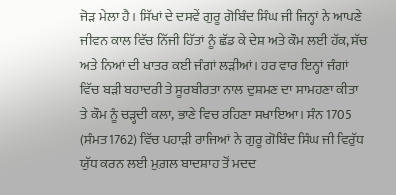ਜੋੜ ਮੇਲਾ ਹੈ। ਸਿੱਖਾਂ ਦੇ ਦਸਵੇਂ ਗੁਰੂ ਗੋਬਿੰਦ ਸਿੰਘ ਜੀ ਜਿਨ੍ਹਾਂ ਨੇ ਆਪਣੇ ਜੀਵਨ ਕਾਲ ਵਿੱਚ ਨਿੱਜੀ ਹਿੱਤਾਂ ਨੂੰ ਛੱਡ ਕੇ ਦੇਸ਼ ਅਤੇ ਕੌਮ ਲਈ ਹੱਕ, ਸੱਚ ਅਤੇ ਨਿਆਂ ਦੀ ਖਾਤਰ ਕਈ ਜੰਗਾਂ ਲੜੀਆਂ। ਹਰ ਵਾਰ ਇਨ੍ਹਾਂ ਜੰਗਾਂ ਵਿੱਚ ਬੜੀ ਬਹਾਦਰੀ ਤੇ ਸੂਰਬੀਰਤਾ ਨਾਲ ਦੁਸ਼ਮਣ ਦਾ ਸਾਮਹਣਾ ਕੀਤਾ ਤੇ ਕੌਮ ਨੂੰ ਚੜ੍ਹਦੀ ਕਲਾ, ਭਾਣੇ ਵਿਚ ਰਹਿਣਾ ਸਖਾਇਆ। ਸੰਨ 1705 (ਸੰਮਤ1762) ਵਿੱਚ ਪਹਾੜੀ ਰਾਜਿਆਂ ਨੇ ਗੁਰੂ ਗੋਬਿੰਦ ਸਿੰਘ ਜੀ ਵਿਰੁੱਧ ਯੁੱਧ ਕਰਨ ਲਈ ਮੁਗ਼ਲ ਬਾਦਸ਼ਾਹ ਤੋਂ ਮਦਦ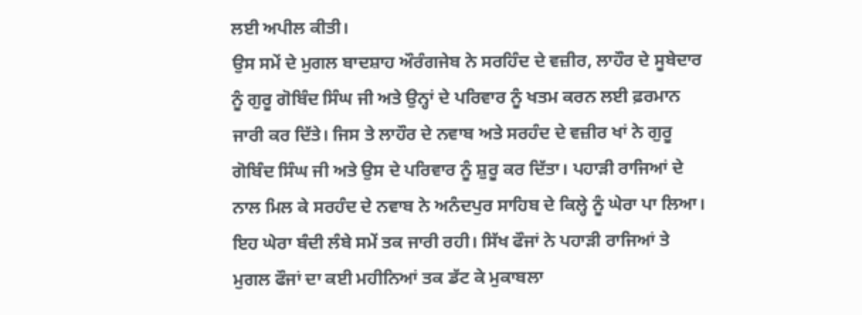ਲਈ ਅਪੀਲ ਕੀਤੀ।
ਉਸ ਸਮੇਂ ਦੇ ਮੁਗਲ ਬਾਦਸ਼ਾਹ ਔਰੰਗਜੇਬ ਨੇ ਸਰਹਿੰਦ ਦੇ ਵਜ਼ੀਰ, ਲਾਹੌਰ ਦੇ ਸੂਬੇਦਾਰ ਨੂੰ ਗੁਰੂ ਗੋਬਿੰਦ ਸਿੰਘ ਜੀ ਅਤੇ ਉਨ੍ਹਾਂ ਦੇ ਪਰਿਵਾਰ ਨੂੰ ਖਤਮ ਕਰਨ ਲਈ ਫ਼ਰਮਾਨ ਜਾਰੀ ਕਰ ਦਿੱਤੇ। ਜਿਸ ਤੇ ਲਾਹੌਰ ਦੇ ਨਵਾਬ ਅਤੇ ਸਰਹੰਦ ਦੇ ਵਜ਼ੀਰ ਖਾਂ ਨੇ ਗੁਰੂ ਗੋਬਿੰਦ ਸਿੰਘ ਜੀ ਅਤੇ ਉਸ ਦੇ ਪਰਿਵਾਰ ਨੂੰ ਸ਼ੁਰੂ ਕਰ ਦਿੱਤਾ। ਪਹਾੜੀ ਰਾਜਿਆਂ ਦੇ ਨਾਲ ਮਿਲ ਕੇ ਸਰਹੰਦ ਦੇ ਨਵਾਬ ਨੇ ਅਨੰਦਪੁਰ ਸਾਹਿਬ ਦੇ ਕਿਲ੍ਹੇ ਨੂੰ ਘੇਰਾ ਪਾ ਲਿਆ। ਇਹ ਘੇਰਾ ਬੰਦੀ ਲੰਬੇ ਸਮੇਂ ਤਕ ਜਾਰੀ ਰਹੀ। ਸਿੱਖ ਫੌਜਾਂ ਨੇ ਪਹਾੜੀ ਰਾਜਿਆਂ ਤੇ ਮੁਗਲ ਫੌਜਾਂ ਦਾ ਕਈ ਮਹੀਨਿਆਂ ਤਕ ਡੱਟ ਕੇ ਮੁਕਾਬਲਾ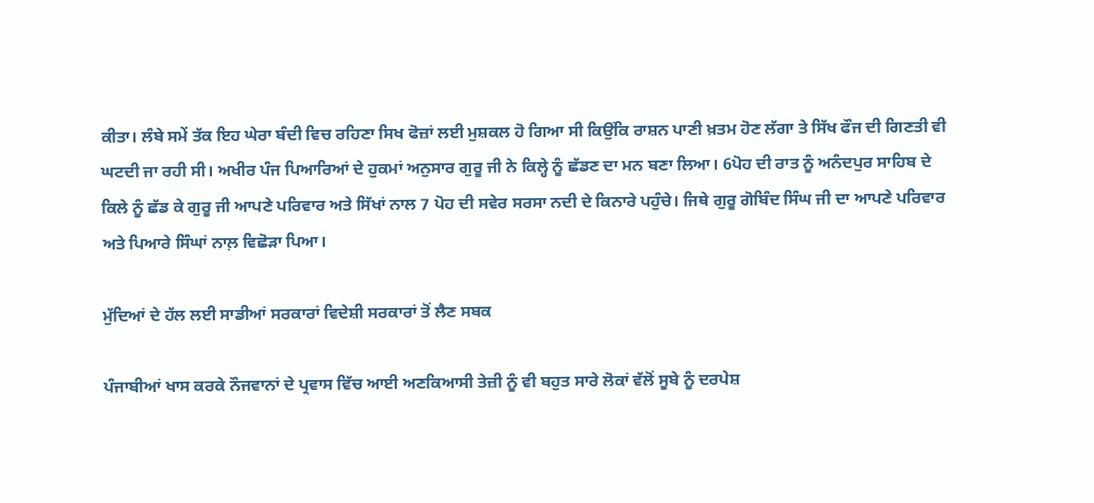ਕੀਤਾ। ਲੰਬੇ ਸਮੇਂ ਤੱਕ ਇਹ ਘੇਰਾ ਬੰਦੀ ਵਿਚ ਰਹਿਣਾ ਸਿਖ ਫੋਜ਼ਾਂ ਲਈ ਮੁਸ਼ਕਲ ਹੋ ਗਿਆ ਸੀ ਕਿਉਂਕਿ ਰਾਸ਼ਨ ਪਾਣੀ ਖ਼ਤਮ ਹੋਣ ਲੱਗਾ ਤੇ ਸਿੱਖ ਫੌਜ ਦੀ ਗਿਣਤੀ ਵੀ ਘਟਦੀ ਜਾ ਰਹੀ ਸੀ। ਅਖੀਰ ਪੰਜ ਪਿਆਰਿਆਂ ਦੇ ਹੁਕਮਾਂ ਅਨੁਸਾਰ ਗੁਰੂ ਜੀ ਨੇ ਕਿਲ੍ਹੇ ਨੂੰ ਛੱਡਣ ਦਾ ਮਨ ਬਣਾ ਲਿਆ। 6ਪੋਹ ਦੀ ਰਾਤ ਨੂੰ ਅਨੰਦਪੁਰ ਸਾਹਿਬ ਦੇ ਕਿਲੇ ਨੂੰ ਛੱਡ ਕੇ ਗੁਰੂ ਜੀ ਆਪਣੇ ਪਰਿਵਾਰ ਅਤੇ ਸਿੱਖਾਂ ਨਾਲ 7 ਪੋਹ ਦੀ ਸਵੇਰ ਸਰਸਾ ਨਦੀ ਦੇ ਕਿਨਾਰੇ ਪਹੁੰਚੇ। ਜਿਥੇ ਗੁਰੂ ਗੋਬਿੰਦ ਸਿੰਘ ਜੀ ਦਾ ਆਪਣੇ ਪਰਿਵਾਰ ਅਤੇ ਪਿਆਰੇ ਸਿੰਘਾਂ ਨਾਲ਼ ਵਿਛੋੜਾ ਪਿਆ।

ਮੁੱਦਿਆਂ ਦੇ ਹੱਲ ਲਈ ਸਾਡੀਆਂ ਸਰਕਾਰਾਂ ਵਿਦੇਸ਼ੀ ਸਰਕਾਰਾਂ ਤੋਂ ਲੈਣ ਸਬਕ

ਪੰਜਾਬੀਆਂ ਖਾਸ ਕਰਕੇ ਨੌਜਵਾਨਾਂ ਦੇ ਪ੍ਰਵਾਸ ਵਿੱਚ ਆਈ ਅਣਕਿਆਸੀ ਤੇਜ਼ੀ ਨੂੰ ਵੀ ਬਹੁਤ ਸਾਰੇ ਲੋਕਾਂ ਵੱਲੋਂ ਸੂਬੇ ਨੂੰ ਦਰਪੇਸ਼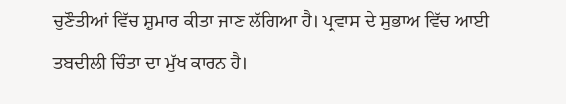ਚੁਣੌਤੀਆਂ ਵਿੱਚ ਸ਼ੁਮਾਰ ਕੀਤਾ ਜਾਣ ਲੱਗਿਆ ਹੈ। ਪ੍ਰਵਾਸ ਦੇ ਸੁਭਾਅ ਵਿੱਚ ਆਈ ਤਬਦੀਲੀ ਚਿੰਤਾ ਦਾ ਮੁੱਖ ਕਾਰਨ ਹੈ।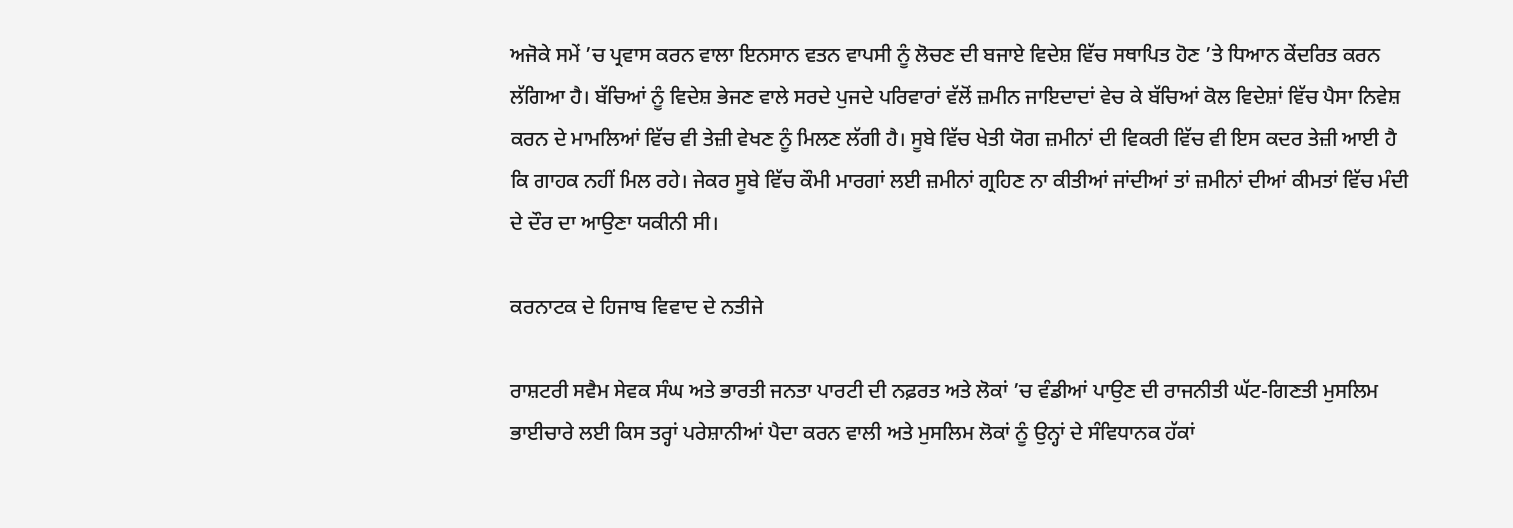ਅਜੋਕੇ ਸਮੇਂ ’ਚ ਪ੍ਰਵਾਸ ਕਰਨ ਵਾਲਾ ਇਨਸਾਨ ਵਤਨ ਵਾਪਸੀ ਨੂੰ ਲੋਚਣ ਦੀ ਬਜਾਏ ਵਿਦੇਸ਼ ਵਿੱਚ ਸਥਾਪਿਤ ਹੋਣ ’ਤੇ ਧਿਆਨ ਕੇਂਦਰਿਤ ਕਰਨ ਲੱਗਿਆ ਹੈ। ਬੱਚਿਆਂ ਨੂੰ ਵਿਦੇਸ਼ ਭੇਜਣ ਵਾਲੇ ਸਰਦੇ ਪੁਜਦੇ ਪਰਿਵਾਰਾਂ ਵੱਲੋਂ ਜ਼ਮੀਨ ਜਾਇਦਾਦਾਂ ਵੇਚ ਕੇ ਬੱਚਿਆਂ ਕੋਲ ਵਿਦੇਸ਼ਾਂ ਵਿੱਚ ਪੈਸਾ ਨਿਵੇਸ਼ ਕਰਨ ਦੇ ਮਾਮਲਿਆਂ ਵਿੱਚ ਵੀ ਤੇਜ਼ੀ ਵੇਖਣ ਨੂੰ ਮਿਲਣ ਲੱਗੀ ਹੈ। ਸੂਬੇ ਵਿੱਚ ਖੇਤੀ ਯੋਗ ਜ਼ਮੀਨਾਂ ਦੀ ਵਿਕਰੀ ਵਿੱਚ ਵੀ ਇਸ ਕਦਰ ਤੇਜ਼ੀ ਆਈ ਹੈ ਕਿ ਗਾਹਕ ਨਹੀਂ ਮਿਲ ਰਹੇ। ਜੇਕਰ ਸੂਬੇ ਵਿੱਚ ਕੌਮੀ ਮਾਰਗਾਂ ਲਈ ਜ਼ਮੀਨਾਂ ਗ੍ਰਹਿਣ ਨਾ ਕੀਤੀਆਂ ਜਾਂਦੀਆਂ ਤਾਂ ਜ਼ਮੀਨਾਂ ਦੀਆਂ ਕੀਮਤਾਂ ਵਿੱਚ ਮੰਦੀ ਦੇ ਦੌਰ ਦਾ ਆਉਣਾ ਯਕੀਨੀ ਸੀ।

ਕਰਨਾਟਕ ਦੇ ਹਿਜਾਬ ਵਿਵਾਦ ਦੇ ਨਤੀਜੇ

ਰਾਸ਼ਟਰੀ ਸਵੈਮ ਸੇਵਕ ਸੰਘ ਅਤੇ ਭਾਰਤੀ ਜਨਤਾ ਪਾਰਟੀ ਦੀ ਨਫ਼ਰਤ ਅਤੇ ਲੋਕਾਂ ’ਚ ਵੰਡੀਆਂ ਪਾਉਣ ਦੀ ਰਾਜਨੀਤੀ ਘੱਟ-ਗਿਣਤੀ ਮੁਸਲਿਮ ਭਾਈਚਾਰੇ ਲਈ ਕਿਸ ਤਰ੍ਹਾਂ ਪਰੇਸ਼ਾਨੀਆਂ ਪੈਦਾ ਕਰਨ ਵਾਲੀ ਅਤੇ ਮੁਸਲਿਮ ਲੋਕਾਂ ਨੂੰ ਉਨ੍ਹਾਂ ਦੇ ਸੰਵਿਧਾਨਕ ਹੱਕਾਂ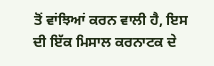ਤੋਂ ਵਾਂਝਿਆਂ ਕਰਨ ਵਾਲੀ ਹੈ, ਇਸ ਦੀ ਇੱਕ ਮਿਸਾਲ ਕਰਨਾਟਕ ਦੇ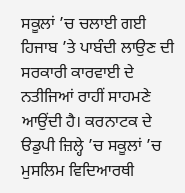ਸਕੂਲਾਂ ’ਚ ਚਲਾਈ ਗਈ ਹਿਜਾਬ ’ਤੇ ਪਾਬੰਦੀ ਲਾਉਣ ਦੀ ਸਰਕਾਰੀ ਕਾਰਵਾਈ ਦੇ ਨਤੀਜਿਆਂ ਰਾਹੀਂ ਸਾਹਮਣੇ ਆਉਂਦੀ ਹੈ। ਕਰਨਾਟਕ ਦੇ ੳਡੁਪੀ ਜ਼ਿਲ੍ਹੇ ’ਚ ਸਕੂਲਾਂ ’ਚ ਮੁਸਲਿਮ ਵਿਦਿਆਰਥੀ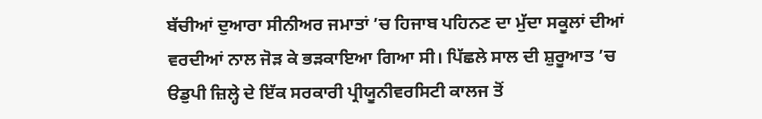ਬੱਚੀਆਂ ਦੁਆਰਾ ਸੀਨੀਅਰ ਜਮਾਤਾਂ ’ਚ ਹਿਜਾਬ ਪਹਿਨਣ ਦਾ ਮੁੱਦਾ ਸਕੂਲਾਂ ਦੀਆਂ ਵਰਦੀਆਂ ਨਾਲ ਜੋੜ ਕੇ ਭੜਕਾਇਆ ਗਿਆ ਸੀ। ਪਿੱਛਲੇ ਸਾਲ ਦੀ ਸ਼ੁਰੂਆਤ ’ਚ ੳਡੁਪੀ ਜ਼ਿਲ੍ਹੇ ਦੇ ਇੱਕ ਸਰਕਾਰੀ ਪ੍ਰੀਯੂਨੀਵਰਸਿਟੀ ਕਾਲਜ ਤੋਂ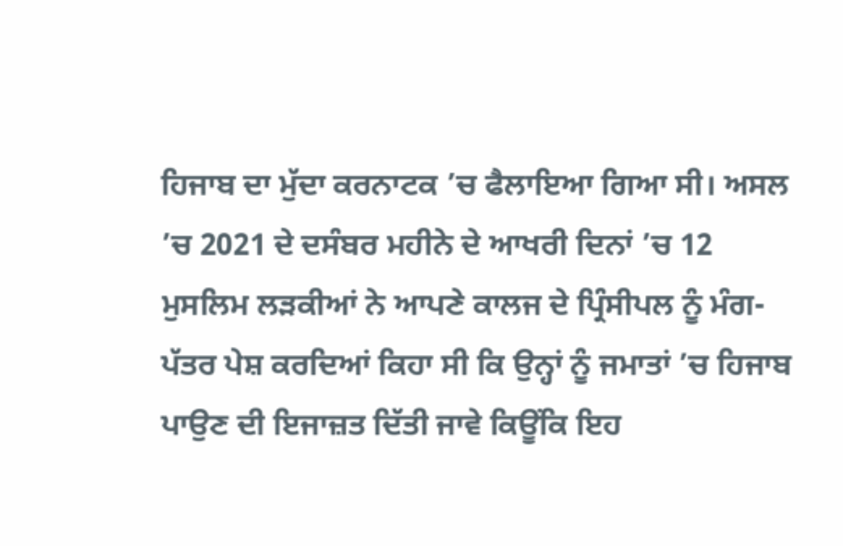ਹਿਜਾਬ ਦਾ ਮੁੱਦਾ ਕਰਨਾਟਕ ’ਚ ਫੈਲਾਇਆ ਗਿਆ ਸੀ। ਅਸਲ ’ਚ 2021 ਦੇ ਦਸੰਬਰ ਮਹੀਨੇ ਦੇ ਆਖਰੀ ਦਿਨਾਂ ’ਚ 12 ਮੁਸਲਿਮ ਲੜਕੀਆਂ ਨੇ ਆਪਣੇ ਕਾਲਜ ਦੇ ਪ੍ਰਿੰਸੀਪਲ ਨੂੰ ਮੰਗ-ਪੱਤਰ ਪੇਸ਼ ਕਰਦਿਆਂ ਕਿਹਾ ਸੀ ਕਿ ਉਨ੍ਹਾਂ ਨੂੰ ਜਮਾਤਾਂ ’ਚ ਹਿਜਾਬ ਪਾਉਣ ਦੀ ਇਜਾਜ਼ਤ ਦਿੱਤੀ ਜਾਵੇ ਕਿਊਂਕਿ ਇਹ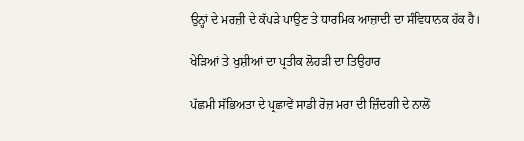ਉਨ੍ਹਾਂ ਦੇ ਮਰਜ਼ੀ ਦੇ ਕੱਪੜੇ ਪਾਉਣ ਤੇ ਧਾਰਮਿਕ ਆਜ਼ਾਦੀ ਦਾ ਸੰਵਿਧਾਨਕ ਹੱਕ ਹੈ।

ਖੇੜਿਆਂ ਤੇ ਖੁਸ਼ੀਆਂ ਦਾ ਪ੍ਰਤੀਕ ਲੋਹੜੀ ਦਾ ਤਿਉਹਾਰ

ਪੱਛਮੀ ਸੱਭਿਅਤਾ ਦੇ ਪ੍ਰਛਾਵੇਂ ਸਾਡੀ ਰੋਜ਼ ਮਰਾ ਦੀ ਜ਼ਿੰਦਗੀ ਦੇ ਨਾਲੋਂ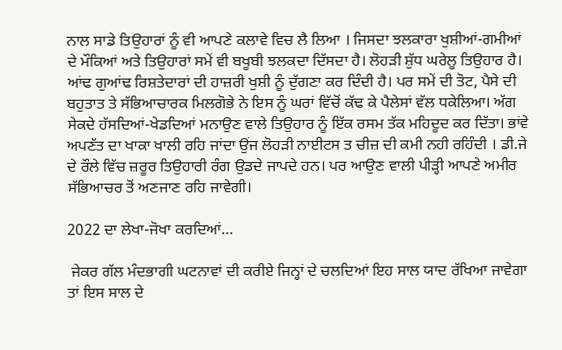ਨਾਲ ਸਾਡੇ ਤਿਉਹਾਰਾਂ ਨੂੰ ਵੀ ਆਪਣੇ ਕਲਾਵੇ ਵਿਚ ਲੈ ਲਿਆ । ਜਿਸਦਾ ਝਲਕਾਰਾ ਖੁਸ਼ੀਆਂ-ਗਮੀਆਂ ਦੇ ਮੌਕਿਆਂ ਅਤੇ ਤਿਉਹਾਰਾਂ ਸਮੇਂ ਵੀ ਬਖੂਬੀ ਝਲਕਦਾ ਦਿੱਸਦਾ ਹੈ। ਲੋਹੜੀ ਸ਼ੁੱਧ ਘਰੇਲੂ ਤਿਉਹਾਰ ਹੈ। ਆਂਢ ਗੁਆਂਢ ਰਿਸ਼ਤੇਦਾਰਾਂ ਦੀ ਹਾਜ਼ਰੀ ਖੁਸ਼ੀ ਨੂੰ ਦੁੱਗਣਾ ਕਰ ਦਿੰਦੀ ਹੈ। ਪਰ ਸਮੇਂ ਦੀ ਤੋਟ, ਪੈਸੇ ਦੀ ਬਹੁਤਾਤ ਤੇ ਸੱਭਿਆਚਾਰਕ ਮਿਲਗੋਭੇ ਨੇ ਇਸ ਨੂੰ ਘਰਾਂ ਵਿੱਚੋਂ ਕੱਢ ਕੇ ਪੈਲੇਸਾਂ ਵੱਲ ਧਕੇਲਿਆ। ਅੱਗ ਸੇਕਦੇ ਹੱਸਦਿਆਂ-ਖੇਡਦਿਆਂ ਮਨਾਉਣ ਵਾਲੇ ਤਿਉਹਾਰ ਨੂੰ ਇੱਕ ਰਸਮ ਤੱਕ ਮਹਿਦੂਦ ਕਰ ਦਿੱਤਾ। ਭਾਂਵੇ ਅਪਣੱਤ ਦਾ ਖਾਕਾ ਖਾਲੀ ਰਹਿ ਜਾਂਦਾ ਉਂਜ ਲੋਹੜੀ ਨਾਈਟਸ ਤ ਚੀਜ਼ ਦੀ ਕਮੀ ਨਹੀ ਰਹਿੰਦੀ । ਡੀ.ਜੇ ਦੇ ਰੌਲੇ ਵਿੱਚ ਜ਼ਰੂਰ ਤਿਉਹਾਰੀ ਰੰਗ ਉਡਦੇ ਜਾਪਦੇ ਹਨ। ਪਰ ਆਉਣ ਵਾਲੀ ਪੀੜ੍ਹੀ ਆਪਣੇ ਅਮੀਰ ਸੱਭਿਆਚਰ ਤੋਂ ਅਣਜਾਣ ਰਹਿ ਜਾਵੇਗੀ।

2022 ਦਾ ਲੇਖਾ-ਜੋਖਾ ਕਰਦਿਆਂ...

 ਜੇਕਰ ਗੱਲ ਮੰਦਭਾਗੀ ਘਟਨਾਵਾਂ ਦੀ ਕਰੀਏ ਜਿਨ੍ਹਾਂ ਦੇ ਚਲਦਿਆਂ ਇਹ ਸਾਲ ਯਾਦ ਰੱਖਿਆ ਜਾਵੇਗਾ ਤਾਂ ਇਸ ਸਾਲ ਦੇ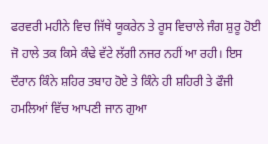ਫਰਵਰੀ ਮਹੀਨੇ ਵਿਚ ਜਿੱਥੇ ਯੂਕਰੇਨ ਤੇ ਰੂਸ ਵਿਚਾਲੇ ਜੰਗ ਸ਼ੁਰੂ ਹੋਈ ਜੋ ਹਾਲੇ ਤਕ ਕਿਸੇ ਕੰਢੇ ਵੱਟੇ ਲੱਗੀ ਨਜਰ ਨਹੀਂ ਆ ਰਹੀ। ਇਸ ਦੌਰਾਨ ਕਿੰਨੇ ਸ਼ਹਿਰ ਤਬਾਹ ਹੋਏ ਤੇ ਕਿੰਨੇ ਹੀ ਸ਼ਹਿਰੀ ਤੇ ਫੌਜੀ ਹਮਲਿਆਂ ਵਿੱਚ ਆਪਣੀ ਜਾਨ ਗੁਆ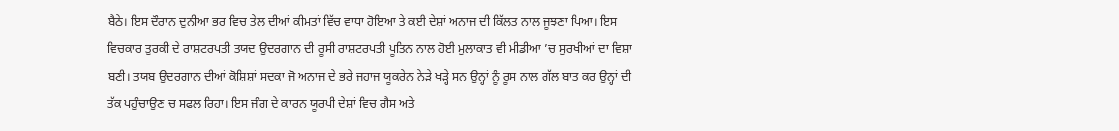ਬੈਠੇ। ਇਸ ਦੌਰਾਨ ਦੁਨੀਆ ਭਰ ਵਿਚ ਤੇਲ ਦੀਆਂ ਕੀਮਤਾਂ ਵਿੱਚ ਵਾਧਾ ਹੋਇਆ ਤੇ ਕਈ ਦੇਸ਼ਾਂ ਅਨਾਜ ਦੀ ਕਿੱਲਤ ਨਾਲ ਜੂਝਣਾ ਪਿਆ। ਇਸ ਵਿਚਕਾਰ ਤੁਰਕੀ ਦੇ ਰਾਸ਼ਟਰਪਤੀ ਤਯਦ ਉਦਰਗਾਨ ਦੀ ਰੂਸੀ ਰਾਸ਼ਟਰਪਤੀ ਪੂਤਿਨ ਨਾਲ ਹੋਈ ਮੁਲਾਕਾਤ ਵੀ ਮੀਡੀਆ ’ਚ ਸੁਰਖੀਆਂ ਦਾ ਵਿਸ਼ਾ ਬਣੀ। ਤਯਬ ਉਦਰਗਾਨ ਦੀਆਂ ਕੋਸ਼ਿਸ਼ਾਂ ਸਦਕਾ ਜੋ ਅਨਾਜ ਦੇ ਭਰੇ ਜਹਾਜ ਯੂਕਰੇਨ ਨੇੜੇ ਖੜ੍ਹੇ ਸਨ ਉਨ੍ਹਾਂ ਨੂੰ ਰੂਸ ਨਾਲ ਗੱਲ ਬਾਤ ਕਰ ਉਨ੍ਹਾਂ ਦੀ ਤੱਕ ਪਹੁੰਚਾਉਣ ਚ ਸਫਲ ਰਿਹਾ। ਇਸ ਜੰਗ ਦੇ ਕਾਰਨ ਯੂਰਪੀ ਦੇਸ਼ਾਂ ਵਿਚ ਗੈਸ ਅਤੇ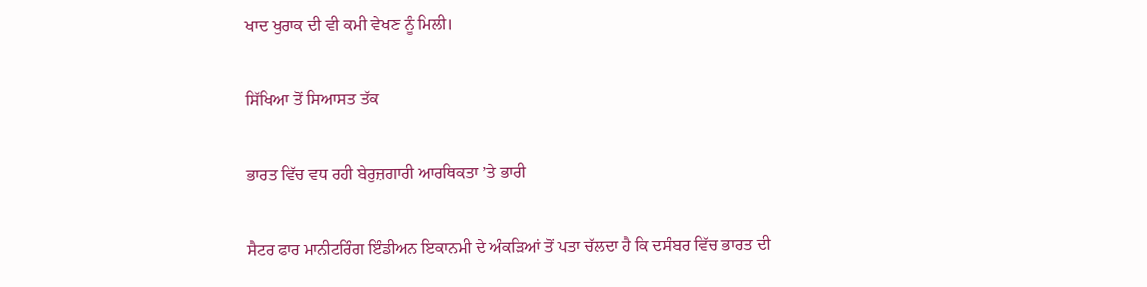ਖਾਦ ਖੁਰਾਕ ਦੀ ਵੀ ਕਮੀ ਵੇਖਣ ਨੂੰ ਮਿਲੀ।

ਸਿੱਖਿਆ ਤੋਂ ਸਿਆਸਤ ਤੱਕ

ਭਾਰਤ ਵਿੱਚ ਵਧ ਰਹੀ ਬੇਰੁਜ਼ਗਾਰੀ ਆਰਥਿਕਤਾ ’ਤੇ ਭਾਰੀ

ਸੈਟਰ ਫਾਰ ਮਾਨੀਟਰਿੰਗ ਇੰਡੀਅਨ ਇਕਾਨਮੀ ਦੇ ਅੰਕੜਿਆਂ ਤੋਂ ਪਤਾ ਚੱਲਦਾ ਹੈ ਕਿ ਦਸੰਬਰ ਵਿੱਚ ਭਾਰਤ ਦੀ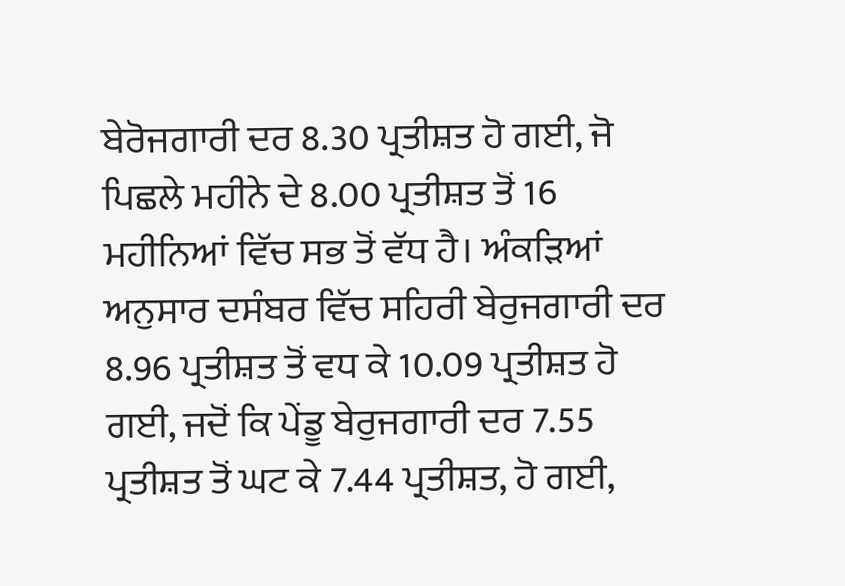ਬੇਰੋਜਗਾਰੀ ਦਰ 8.30 ਪ੍ਰਤੀਸ਼ਤ ਹੋ ਗਈ, ਜੋ ਪਿਛਲੇ ਮਹੀਨੇ ਦੇ 8.00 ਪ੍ਰਤੀਸ਼ਤ ਤੋਂ 16 ਮਹੀਨਿਆਂ ਵਿੱਚ ਸਭ ਤੋਂ ਵੱਧ ਹੈ। ਅੰਕੜਿਆਂ ਅਨੁਸਾਰ ਦਸੰਬਰ ਵਿੱਚ ਸਹਿਰੀ ਬੇਰੁਜਗਾਰੀ ਦਰ 8.96 ਪ੍ਰਤੀਸ਼ਤ ਤੋਂ ਵਧ ਕੇ 10.09 ਪ੍ਰਤੀਸ਼ਤ ਹੋ ਗਈ, ਜਦੋਂ ਕਿ ਪੇਂਡੂ ਬੇਰੁਜਗਾਰੀ ਦਰ 7.55 ਪ੍ਰਤੀਸ਼ਤ ਤੋਂ ਘਟ ਕੇ 7.44 ਪ੍ਰਤੀਸ਼ਤ, ਹੋ ਗਈ,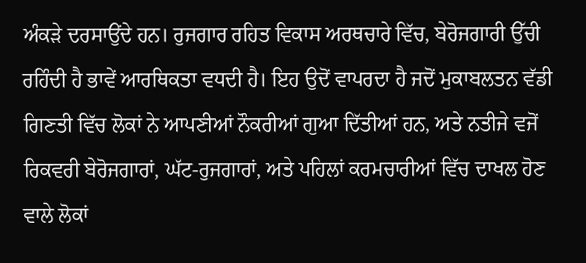ਅੰਕੜੇ ਦਰਸਾਉਂਦੇ ਹਨ। ਰੁਜਗਾਰ ਰਹਿਤ ਵਿਕਾਸ ਅਰਥਚਾਰੇ ਵਿੱਚ, ਬੇਰੋਜਗਾਰੀ ਉੱਚੀ ਰਹਿੰਦੀ ਹੈ ਭਾਵੇਂ ਆਰਥਿਕਤਾ ਵਧਦੀ ਹੈ। ਇਹ ਉਦੋਂ ਵਾਪਰਦਾ ਹੈ ਜਦੋਂ ਮੁਕਾਬਲਤਨ ਵੱਡੀ ਗਿਣਤੀ ਵਿੱਚ ਲੋਕਾਂ ਨੇ ਆਪਣੀਆਂ ਨੌਕਰੀਆਂ ਗੁਆ ਦਿੱਤੀਆਂ ਹਨ, ਅਤੇ ਨਤੀਜੇ ਵਜੋਂ ਰਿਕਵਰੀ ਬੇਰੋਜਗਾਰਾਂ, ਘੱਟ-ਰੁਜਗਾਰਾਂ, ਅਤੇ ਪਹਿਲਾਂ ਕਰਮਚਾਰੀਆਂ ਵਿੱਚ ਦਾਖਲ ਹੋਣ ਵਾਲੇ ਲੋਕਾਂ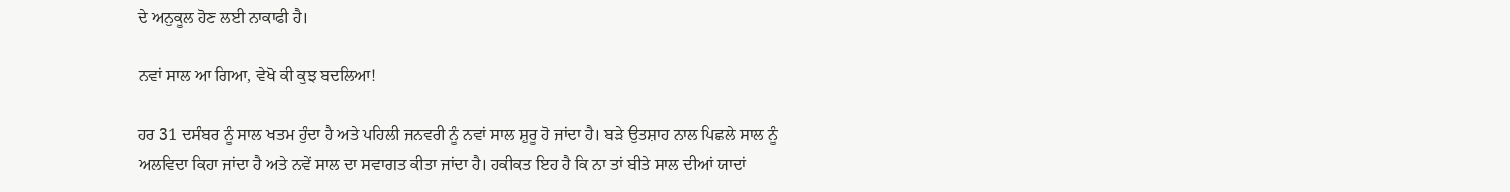ਦੇ ਅਨੁਕੂਲ ਹੋਣ ਲਈ ਨਾਕਾਫੀ ਹੈ।

ਨਵਾਂ ਸਾਲ ਆ ਗਿਆ, ਵੇਖੋ ਕੀ ਕੁਝ ਬਦਲਿਆ!

ਹਰ 31 ਦਸੰਬਰ ਨੂੰ ਸਾਲ ਖਤਮ ਹੁੰਦਾ ਹੈ ਅਤੇ ਪਹਿਲੀ ਜਨਵਰੀ ਨੂੰ ਨਵਾਂ ਸਾਲ ਸ਼ੁਰੂ ਹੋ ਜਾਂਦਾ ਹੈ। ਬੜੇ ਉਤਸ਼ਾਹ ਨਾਲ ਪਿਛਲੇ ਸਾਲ ਨੂੰ ਅਲਵਿਦਾ ਕਿਹਾ ਜਾਂਦਾ ਹੈ ਅਤੇ ਨਵੇਂ ਸਾਲ ਦਾ ਸਵਾਗਤ ਕੀਤਾ ਜਾਂਦਾ ਹੈ। ਹਕੀਕਤ ਇਹ ਹੈ ਕਿ ਨਾ ਤਾਂ ਬੀਤੇ ਸਾਲ ਦੀਆਂ ਯਾਦਾਂ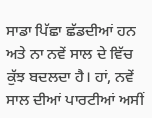ਸਾਡਾ ਪਿੱਛਾ ਛੱਡਦੀਆਂ ਹਨ ਅਤੇ ਨਾ ਨਵੇਂ ਸਾਲ ਦੇ ਵਿੱਚ ਕੁੱਝ ਬਦਲਦਾ ਹੈ। ਹਾਂ, ਨਵੇਂ ਸਾਲ ਦੀਆਂ ਪਾਰਟੀਆਂ ਅਸੀਂ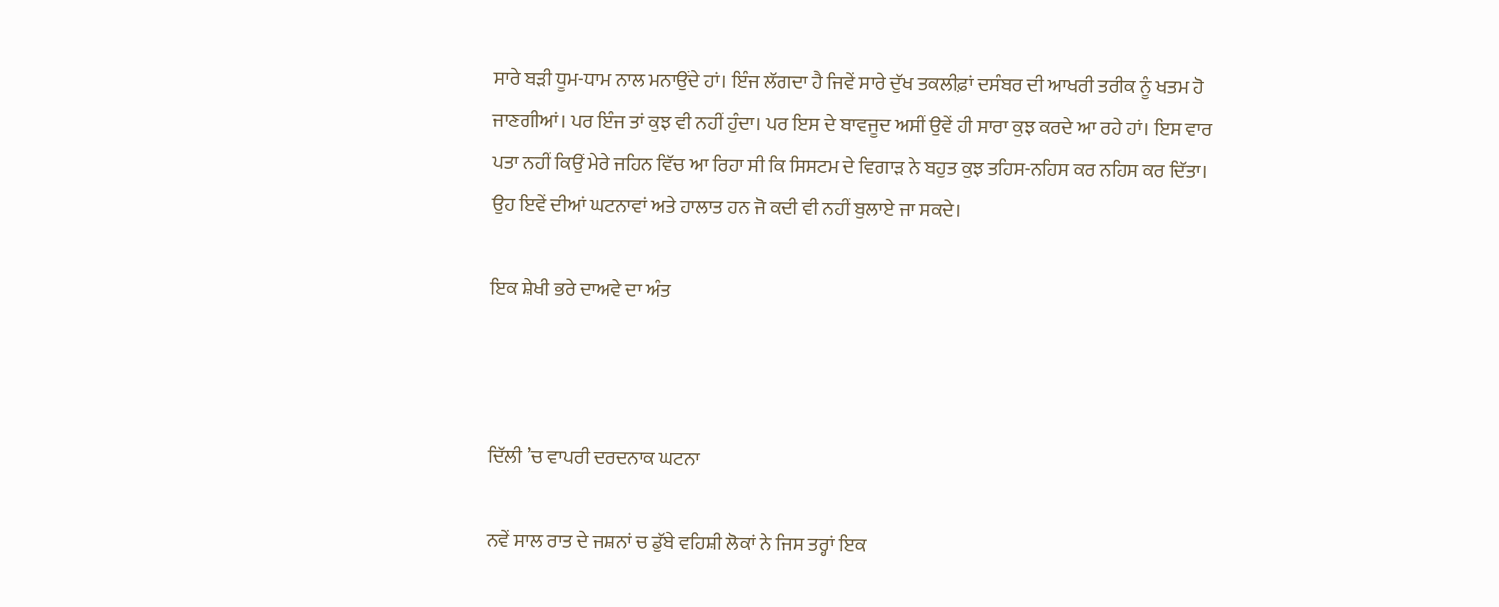ਸਾਰੇ ਬੜੀ ਧੂਮ-ਧਾਮ ਨਾਲ ਮਨਾਉਂਦੇ ਹਾਂ। ਇੰਜ ਲੱਗਦਾ ਹੈ ਜਿਵੇਂ ਸਾਰੇ ਦੁੱਖ ਤਕਲੀਫ਼ਾਂ ਦਸੰਬਰ ਦੀ ਆਖਰੀ ਤਰੀਕ ਨੂੰ ਖਤਮ ਹੋ ਜਾਣਗੀਆਂ। ਪਰ ਇੰਜ ਤਾਂ ਕੁਝ ਵੀ ਨਹੀਂ ਹੁੰਦਾ। ਪਰ ਇਸ ਦੇ ਬਾਵਜੂਦ ਅਸੀਂ ਉਵੇਂ ਹੀ ਸਾਰਾ ਕੁਝ ਕਰਦੇ ਆ ਰਹੇ ਹਾਂ। ਇਸ ਵਾਰ ਪਤਾ ਨਹੀਂ ਕਿਉਂ ਮੇਰੇ ਜਹਿਨ ਵਿੱਚ ਆ ਰਿਹਾ ਸੀ ਕਿ ਸਿਸਟਮ ਦੇ ਵਿਗਾੜ ਨੇ ਬਹੁਤ ਕੁਝ ਤਹਿਸ-ਨਹਿਸ ਕਰ ਨਹਿਸ ਕਰ ਦਿੱਤਾ। ਉਹ ਇਵੇਂ ਦੀਆਂ ਘਟਨਾਵਾਂ ਅਤੇ ਹਾਲਾਤ ਹਨ ਜੋ ਕਦੀ ਵੀ ਨਹੀਂ ਬੁਲਾਏ ਜਾ ਸਕਦੇ।

ਇਕ ਸ਼ੇਖੀ ਭਰੇ ਦਾਅਵੇ ਦਾ ਅੰਤ



ਦਿੱਲੀ ’ਚ ਵਾਪਰੀ ਦਰਦਨਾਕ ਘਟਨਾ

ਨਵੇਂ ਸਾਲ ਰਾਤ ਦੇ ਜਸ਼ਨਾਂ ਚ ਡੁੱਬੇ ਵਹਿਸ਼ੀ ਲੋਕਾਂ ਨੇ ਜਿਸ ਤਰ੍ਹਾਂ ਇਕ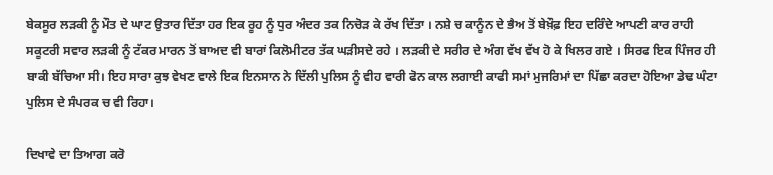ਬੇਕਸੂਰ ਲੜਕੀ ਨੂੰ ਮੌਤ ਦੇ ਘਾਟ ਉਤਾਰ ਦਿੱਤਾ ਹਰ ਇਕ ਰੂਹ ਨੂੰ ਧੁਰ ਅੰਦਰ ਤਕ ਨਿਚੋੜ ਕੇ ਰੱਖ ਦਿੱਤਾ । ਨਸ਼ੇ ਚ ਕਾਨੂੰਨ ਦੇ ਭੈਅ ਤੋਂ ਬੇਖ਼ੌਫ਼ ਇਹ ਦਰਿੰਦੇ ਆਪਣੀ ਕਾਰ ਰਾਹੀ ਸਕੂਟਰੀ ਸਵਾਰ ਲੜਕੀ ਨੂੰ ਟੱਕਰ ਮਾਰਨ ਤੋਂ ਬਾਅਦ ਵੀ ਬਾਰਾਂ ਕਿਲੋਮੀਟਰ ਤੱਕ ਘੜੀਸਦੇ ਰਹੇ । ਲੜਕੀ ਦੇ ਸਰੀਰ ਦੇ ਅੰਗ ਵੱਖ ਵੱਖ ਹੋ ਕੇ ਖਿਲਰ ਗਏ । ਸਿਰਫ ਇਕ ਪਿੰਜਰ ਹੀ ਬਾਕੀ ਬੱਚਿਆ ਸੀ। ਇਹ ਸਾਰਾ ਕੁਝ ਵੇਖਣ ਵਾਲੇ ਇਕ ਇਨਸਾਨ ਨੇ ਦਿੱਲੀ ਪੁਲਿਸ ਨੂੰ ਵੀਹ ਵਾਰੀ ਫੋਨ ਕਾਲ ਲਗਾਈ ਕਾਫੀ ਸਮਾਂ ਮੁਜਰਿਮਾਂ ਦਾ ਪਿੱਛਾ ਕਰਦਾ ਹੋਇਆ ਡੇਢ ਘੰਟਾ ਪੁਲਿਸ ਦੇ ਸੰਪਰਕ ਚ ਵੀ ਰਿਹਾ।

ਦਿਖਾਵੇ ਦਾ ਤਿਆਗ ਕਰੋ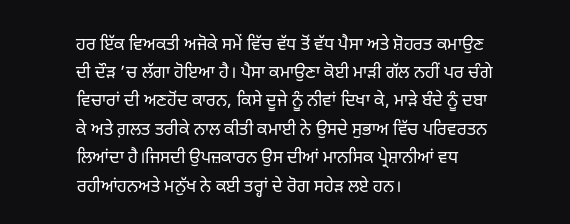ਹਰ ਇੱਕ ਵਿਅਕਤੀ ਅਜੋਕੇ ਸਮੇਂ ਵਿੱਚ ਵੱਧ ਤੋਂ ਵੱਧ ਪੈਸਾ ਅਤੇ ਸ਼ੋਹਰਤ ਕਮਾਉਣ ਦੀ ਦੌੜ ’ਚ ਲੱਗਾ ਹੋਇਆ ਹੈ। ਪੈਸਾ ਕਮਾਉਣਾ ਕੋਈ ਮਾੜੀ ਗੱਲ ਨਹੀਂ ਪਰ ਚੰਗੇ ਵਿਚਾਰਾਂ ਦੀ ਅਣਹੋਂਦ ਕਾਰਨ, ਕਿਸੇ ਦੂਜੇ ਨੂੰ ਨੀਵਾਂ ਦਿਖਾ ਕੇ, ਮਾੜੇ ਬੰਦੇ ਨੂੰ ਦਬਾ ਕੇ ਅਤੇ ਗ਼ਲਤ ਤਰੀਕੇ ਨਾਲ ਕੀਤੀ ਕਮਾਈ ਨੇ ਉਸਦੇ ਸੁਭਾਅ ਵਿੱਚ ਪਰਿਵਰਤਨ ਲਿਆਂਦਾ ਹੈ।ਜਿਸਦੀ ਉਪਜ਼ਕਾਰਨ ਉਸ ਦੀਆਂ ਮਾਨਸਿਕ ਪ੍ਰੇਸ਼ਾਨੀਆਂ ਵਧ ਰਹੀਆਂਹਨਅਤੇ ਮਨੁੱਖ ਨੇ ਕਈ ਤਰ੍ਹਾਂ ਦੇ ਰੋਗ ਸਹੇੜ ਲਏ ਹਨ।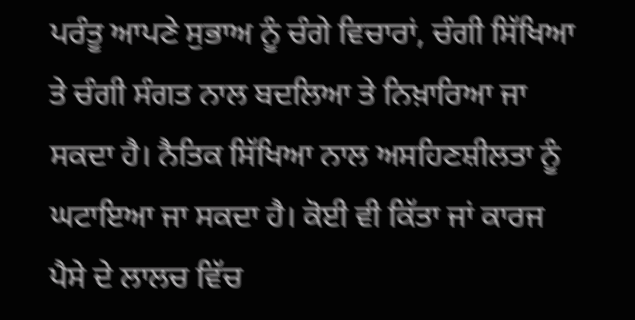ਪਰੰਤੂ ਆਪਣੇ ਸੁਭਾਅ ਨੂੰ ਚੰਗੇ ਵਿਚਾਰਾਂ, ਚੰਗੀ ਸਿੱਖਿਆ ਤੇ ਚੰਗੀ ਸੰਗਤ ਨਾਲ ਬਦਲਿਆ ਤੇ ਨਿਖ਼ਾਰਿਆ ਜਾ ਸਕਦਾ ਹੈ। ਨੈਤਿਕ ਸਿੱਖਿਆ ਨਾਲ ਅਸਹਿਣਸ਼ੀਲਤਾ ਨੂੰ ਘਟਾਇਆ ਜਾ ਸਕਦਾ ਹੈ। ਕੋਈ ਵੀ ਕਿੱਤਾ ਜਾਂ ਕਾਰਜ ਪੈਸੇ ਦੇ ਲਾਲਚ ਵਿੱਚ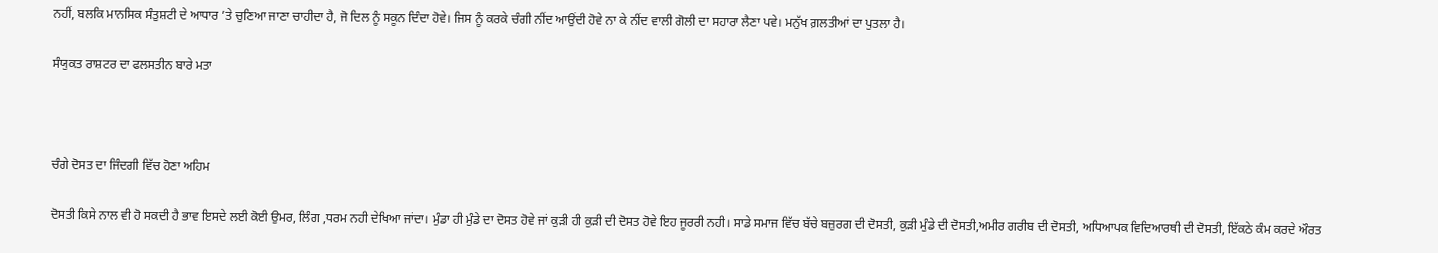ਨਹੀਂ, ਬਲਕਿ ਮਾਨਸਿਕ ਸੰਤੁਸ਼ਟੀ ਦੇ ਆਧਾਰ ’ਤੇ ਚੁਣਿਆ ਜਾਣਾ ਚਾਹੀਦਾ ਹੈ, ਜੋ ਦਿਲ ਨੂੰ ਸਕੂਨ ਦਿੰਦਾ ਹੋਵੇ। ਜਿਸ ਨੂੰ ਕਰਕੇ ਚੰਗੀ ਨੀਂਦ ਆਉਂਦੀ ਹੋਵੇ ਨਾ ਕੇ ਨੀਂਦ ਵਾਲੀ ਗੋਲੀ ਦਾ ਸਹਾਰਾ ਲੈਣਾ ਪਵੇ। ਮਨੁੱਖ ਗ਼ਲਤੀਆਂ ਦਾ ਪੁਤਲਾ ਹੈ।

ਸੰਯੁਕਤ ਰਾਸ਼ਟਰ ਦਾ ਫਲਸਤੀਨ ਬਾਰੇ ਮਤਾ



ਚੰਗੇ ਦੋਸਤ ਦਾ ਜਿੰਦਗੀ ਵਿੱਚ ਹੋਣਾ ਅਹਿਮ

ਦੋਸਤੀ ਕਿਸੇ ਨਾਲ ਵੀ ਹੋ ਸਕਦੀ ਹੈ ਭਾਵ ਇਸਦੇ ਲਈ ਕੋਈ ਉਮਰ, ਲਿੰਗ ,ਧਰਮ ਨਹੀ ਦੇਖਿਆ ਜਾਂਦਾ। ਮੁੰਡਾ ਹੀ ਮੁੰਡੇ ਦਾ ਦੋਸਤ ਹੋਵੇ ਜਾਂ ਕੁੜੀ ਹੀ ਕੁੜੀ ਦੀ ਦੋਸਤ ਹੋਵੇ ਇਹ ਜੂਰਰੀ ਨਹੀ। ਸਾਡੇ ਸਮਾਜ ਵਿੱਚ ਬੱਚੇ ਬਜ਼ੁਰਗ ਦੀ ਦੋਸਤੀ, ਕੁੜੀ ਮੁੰਡੇ ਦੀ ਦੋਸਤੀ,ਅਮੀਰ ਗਰੀਬ ਦੀ ਦੋਸਤੀ, ਅਧਿਆਪਕ ਵਿਦਿਆਰਥੀ ਦੀ ਦੋਸਤੀ, ਇੱਕਠੇ ਕੰਮ ਕਰਦੇ ਔਰਤ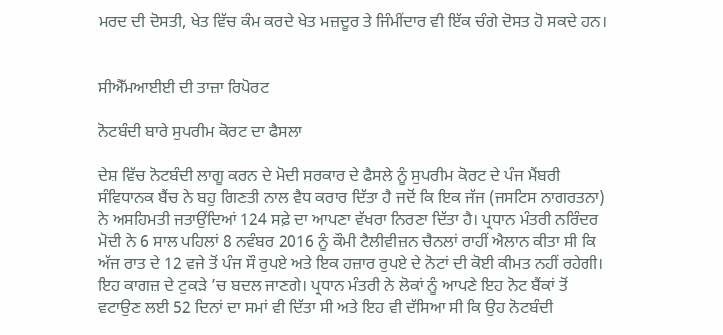ਮਰਦ ਦੀ ਦੋਸਤੀ, ਖੇਤ ਵਿੱਚ ਕੰਮ ਕਰਦੇ ਖੇਤ ਮਜ਼ਦੂਰ ਤੇ ਜਿੰਮੀਂਦਾਰ ਵੀ ਇੱਕ ਚੰਗੇ ਦੋਸਤ ਹੋ ਸਕਦੇ ਹਨ।


ਸੀਐੱਮਆਈਈ ਦੀ ਤਾਜ਼ਾ ਰਿਪੋਰਟ

ਨੋਟਬੰਦੀ ਬਾਰੇ ਸੁਪਰੀਮ ਕੋਰਟ ਦਾ ਫੈਸਲਾ

ਦੇਸ਼ ਵਿੱਚ ਨੋਟਬੰਦੀ ਲਾਗੂ ਕਰਨ ਦੇ ਮੋਦੀ ਸਰਕਾਰ ਦੇ ਫੈਸਲੇ ਨੂੰ ਸੁਪਰੀਮ ਕੋਰਟ ਦੇ ਪੰਜ ਮੈਂਬਰੀ ਸੰਵਿਧਾਨਕ ਬੈਂਚ ਨੇ ਬਹੁ ਗਿਣਤੀ ਨਾਲ ਵੈਧ ਕਰਾਰ ਦਿੱਤਾ ਹੈ ਜਦੋਂ ਕਿ ਇਕ ਜੱਜ (ਜਸਟਿਸ ਨਾਗਰਤਨਾ) ਨੇ ਅਸਹਿਮਤੀ ਜਤਾਉਂਦਿਆਂ 124 ਸਫ਼ੇ ਦਾ ਆਪਣਾ ਵੱਖਰਾ ਨਿਰਣਾ ਦਿੱਤਾ ਹੈ। ਪ੍ਰਧਾਨ ਮੰਤਰੀ ਨਰਿੰਦਰ ਮੋਦੀ ਨੇ 6 ਸਾਲ ਪਹਿਲਾਂ 8 ਨਵੰਬਰ 2016 ਨੂੰ ਕੌਮੀ ਟੈਲੀਵੀਜ਼ਨ ਚੈਨਲਾਂ ਰਾਹੀਂ ਐਲਾਨ ਕੀਤਾ ਸੀ ਕਿ ਅੱਜ ਰਾਤ ਦੇ 12 ਵਜੇ ਤੋਂ ਪੰਜ ਸੌ ਰੁਪਏ ਅਤੇ ਇਕ ਹਜ਼ਾਰ ਰੁਪਏ ਦੇ ਨੋਟਾਂ ਦੀ ਕੋਈ ਕੀਮਤ ਨਹੀਂ ਰਹੇਗੀ। ਇਹ ਕਾਗਜ਼ ਦੇ ਟੁਕੜੇ ’ਚ ਬਦਲ ਜਾਣਗੇ। ਪ੍ਰਧਾਨ ਮੰਤਰੀ ਨੇ ਲੋਕਾਂ ਨੂੰ ਆਪਣੇ ਇਹ ਨੋਟ ਬੈਂਕਾਂ ਤੋਂ ਵਟਾਉਣ ਲਈ 52 ਦਿਨਾਂ ਦਾ ਸਮਾਂ ਵੀ ਦਿੱਤਾ ਸੀ ਅਤੇ ਇਹ ਵੀ ਦੱਸਿਆ ਸੀ ਕਿ ਉਹ ਨੋਟਬੰਦੀ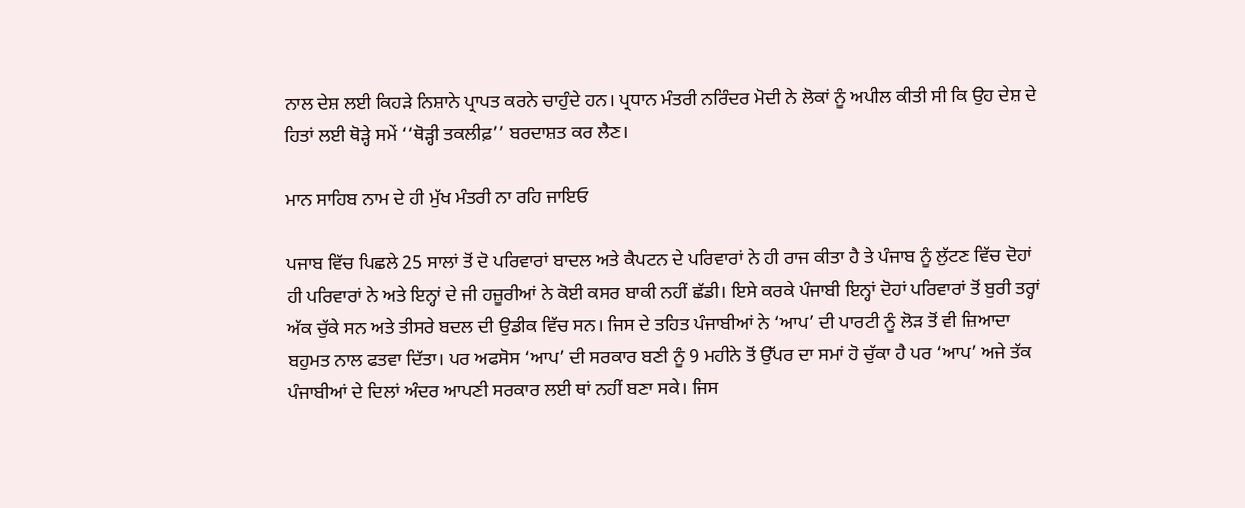ਨਾਲ ਦੇਸ਼ ਲਈ ਕਿਹੜੇ ਨਿਸ਼ਾਨੇ ਪ੍ਰਾਪਤ ਕਰਨੇ ਚਾਹੁੰਦੇ ਹਨ। ਪ੍ਰਧਾਨ ਮੰਤਰੀ ਨਰਿੰਦਰ ਮੋਦੀ ਨੇ ਲੋਕਾਂ ਨੂੰ ਅਪੀਲ ਕੀਤੀ ਸੀ ਕਿ ਉਹ ਦੇਸ਼ ਦੇ ਹਿਤਾਂ ਲਈ ਥੋੜ੍ਹੇ ਸਮੇਂ ‘‘ਥੋੜ੍ਹੀ ਤਕਲੀਫ਼’’ ਬਰਦਾਸ਼ਤ ਕਰ ਲੈਣ।

ਮਾਨ ਸਾਹਿਬ ਨਾਮ ਦੇ ਹੀ ਮੁੱਖ ਮੰਤਰੀ ਨਾ ਰਹਿ ਜਾਇਓ

ਪਜਾਬ ਵਿੱਚ ਪਿਛਲੇ 25 ਸਾਲਾਂ ਤੋਂ ਦੋ ਪਰਿਵਾਰਾਂ ਬਾਦਲ ਅਤੇ ਕੈਪਟਨ ਦੇ ਪਰਿਵਾਰਾਂ ਨੇ ਹੀ ਰਾਜ ਕੀਤਾ ਹੈ ਤੇ ਪੰਜਾਬ ਨੂੰ ਲੁੱਟਣ ਵਿੱਚ ਦੋਹਾਂ ਹੀ ਪਰਿਵਾਰਾਂ ਨੇ ਅਤੇ ਇਨ੍ਹਾਂ ਦੇ ਜੀ ਹਜ਼ੂਰੀਆਂ ਨੇ ਕੋਈ ਕਸਰ ਬਾਕੀ ਨਹੀਂ ਛੱਡੀ। ਇਸੇ ਕਰਕੇ ਪੰਜਾਬੀ ਇਨ੍ਹਾਂ ਦੋਹਾਂ ਪਰਿਵਾਰਾਂ ਤੋਂ ਬੁਰੀ ਤਰ੍ਹਾਂ ਅੱਕ ਚੁੱਕੇ ਸਨ ਅਤੇ ਤੀਸਰੇ ਬਦਲ ਦੀ ਉਡੀਕ ਵਿੱਚ ਸਨ। ਜਿਸ ਦੇ ਤਹਿਤ ਪੰਜਾਬੀਆਂ ਨੇ ‘ਆਪ’ ਦੀ ਪਾਰਟੀ ਨੂੰ ਲੋੜ ਤੋਂ ਵੀ ਜ਼ਿਆਦਾ ਬਹੁਮਤ ਨਾਲ ਫਤਵਾ ਦਿੱਤਾ। ਪਰ ਅਫਸੋਸ ‘ਆਪ’ ਦੀ ਸਰਕਾਰ ਬਣੀ ਨੂੰ 9 ਮਹੀਨੇ ਤੋਂ ਉੱਪਰ ਦਾ ਸਮਾਂ ਹੋ ਚੁੱਕਾ ਹੈ ਪਰ ‘ਆਪ’ ਅਜੇ ਤੱਕ ਪੰਜਾਬੀਆਂ ਦੇ ਦਿਲਾਂ ਅੰਦਰ ਆਪਣੀ ਸਰਕਾਰ ਲਈ ਥਾਂ ਨਹੀਂ ਬਣਾ ਸਕੇ। ਜਿਸ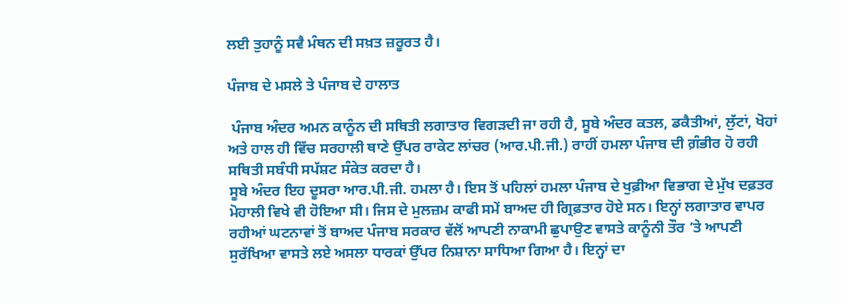ਲਈ ਤੁਹਾਨੂੰ ਸਵੈ ਮੰਥਨ ਦੀ ਸਖ਼ਤ ਜ਼ਰੂਰਤ ਹੈ।

ਪੰਜਾਬ ਦੇ ਮਸਲੇ ਤੇ ਪੰਜਾਬ ਦੇ ਹਾਲਾਤ

 ਪੰਜਾਬ ਅੰਦਰ ਅਮਨ ਕਾਨੂੰਨ ਦੀ ਸਥਿਤੀ ਲਗਾਤਾਰ ਵਿਗੜਦੀ ਜਾ ਰਹੀ ਹੈ, ਸੂਬੇ ਅੰਦਰ ਕਤਲ, ਡਕੈਤੀਆਂ, ਲੁੱਟਾਂ, ਖੋਹਾਂ ਅਤੇ ਹਾਲ ਹੀ ਵਿੱਚ ਸਰਹਾਲੀ ਥਾਣੇ ਉੱਪਰ ਰਾਕੇਟ ਲਾਂਚਰ (ਆਰ.ਪੀ.ਜੀ.) ਰਾਹੀਂ ਹਮਲਾ ਪੰਜਾਬ ਦੀ ਗ਼ੰਭੀਰ ਹੋ ਰਹੀ ਸਥਿਤੀ ਸਬੰਧੀ ਸਪੱਸ਼ਟ ਸੰਕੇਤ ਕਰਦਾ ਹੈ।
ਸੂਬੇ ਅੰਦਰ ਇਹ ਦੂਸਰਾ ਆਰ.ਪੀ.ਜੀ. ਹਮਲਾ ਹੈ। ਇਸ ਤੋਂ ਪਹਿਲਾਂ ਹਮਲਾ ਪੰਜਾਬ ਦੇ ਖੁਫ਼ੀਆ ਵਿਭਾਗ ਦੇ ਮੁੱਖ ਦਫ਼ਤਰ ਮੋਹਾਲੀ ਵਿਖੇ ਵੀ ਹੋਇਆ ਸੀ। ਜਿਸ ਦੇ ਮੁਲਜ਼ਮ ਕਾਫੀ ਸਮੇਂ ਬਾਅਦ ਹੀ ਗ੍ਰਿਫ਼ਤਾਰ ਹੋਏ ਸਨ। ਇਨ੍ਹਾਂ ਲਗਾਤਾਰ ਵਾਪਰ ਰਹੀਆਂ ਘਟਨਾਵਾਂ ਤੋਂ ਬਾਅਦ ਪੰਜਾਬ ਸਰਕਾਰ ਵੱਲੋਂ ਆਪਣੀ ਨਾਕਾਮੀ ਛੁਪਾਉਣ ਵਾਸਤੇ ਕਾਨੂੰਨੀ ਤੌਰ ’ਤੇ ਆਪਣੀ ਸੁਰੱਖਿਆ ਵਾਸਤੇ ਲਏ ਅਸਲਾ ਧਾਰਕਾਂ ਉੱਪਰ ਨਿਸ਼ਾਨਾ ਸਾਧਿਆ ਗਿਆ ਹੈ। ਇਨ੍ਹਾਂ ਦਾ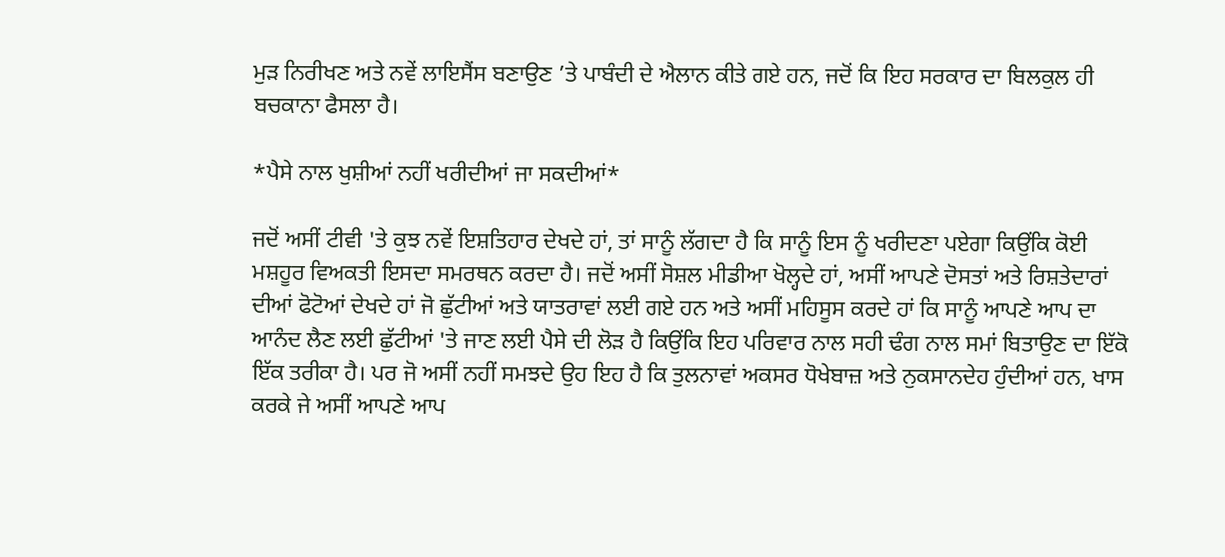ਮੁੜ ਨਿਰੀਖਣ ਅਤੇ ਨਵੇਂ ਲਾਇਸੈਂਸ ਬਣਾਉਣ ’ਤੇ ਪਾਬੰਦੀ ਦੇ ਐਲਾਨ ਕੀਤੇ ਗਏ ਹਨ, ਜਦੋਂ ਕਿ ਇਹ ਸਰਕਾਰ ਦਾ ਬਿਲਕੁਲ ਹੀ ਬਚਕਾਨਾ ਫੈਸਲਾ ਹੈ।

*ਪੈਸੇ ਨਾਲ ਖੁਸ਼ੀਆਂ ਨਹੀਂ ਖਰੀਦੀਆਂ ਜਾ ਸਕਦੀਆਂ*

ਜਦੋਂ ਅਸੀਂ ਟੀਵੀ 'ਤੇ ਕੁਝ ਨਵੇਂ ਇਸ਼ਤਿਹਾਰ ਦੇਖਦੇ ਹਾਂ, ਤਾਂ ਸਾਨੂੰ ਲੱਗਦਾ ਹੈ ਕਿ ਸਾਨੂੰ ਇਸ ਨੂੰ ਖਰੀਦਣਾ ਪਏਗਾ ਕਿਉਂਕਿ ਕੋਈ ਮਸ਼ਹੂਰ ਵਿਅਕਤੀ ਇਸਦਾ ਸਮਰਥਨ ਕਰਦਾ ਹੈ। ਜਦੋਂ ਅਸੀਂ ਸੋਸ਼ਲ ਮੀਡੀਆ ਖੋਲ੍ਹਦੇ ਹਾਂ, ਅਸੀਂ ਆਪਣੇ ਦੋਸਤਾਂ ਅਤੇ ਰਿਸ਼ਤੇਦਾਰਾਂ ਦੀਆਂ ਫੋਟੋਆਂ ਦੇਖਦੇ ਹਾਂ ਜੋ ਛੁੱਟੀਆਂ ਅਤੇ ਯਾਤਰਾਵਾਂ ਲਈ ਗਏ ਹਨ ਅਤੇ ਅਸੀਂ ਮਹਿਸੂਸ ਕਰਦੇ ਹਾਂ ਕਿ ਸਾਨੂੰ ਆਪਣੇ ਆਪ ਦਾ ਆਨੰਦ ਲੈਣ ਲਈ ਛੁੱਟੀਆਂ 'ਤੇ ਜਾਣ ਲਈ ਪੈਸੇ ਦੀ ਲੋੜ ਹੈ ਕਿਉਂਕਿ ਇਹ ਪਰਿਵਾਰ ਨਾਲ ਸਹੀ ਢੰਗ ਨਾਲ ਸਮਾਂ ਬਿਤਾਉਣ ਦਾ ਇੱਕੋ ਇੱਕ ਤਰੀਕਾ ਹੈ। ਪਰ ਜੋ ਅਸੀਂ ਨਹੀਂ ਸਮਝਦੇ ਉਹ ਇਹ ਹੈ ਕਿ ਤੁਲਨਾਵਾਂ ਅਕਸਰ ਧੋਖੇਬਾਜ਼ ਅਤੇ ਨੁਕਸਾਨਦੇਹ ਹੁੰਦੀਆਂ ਹਨ, ਖਾਸ ਕਰਕੇ ਜੇ ਅਸੀਂ ਆਪਣੇ ਆਪ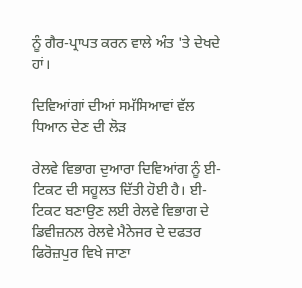ਨੂੰ ਗੈਰ-ਪ੍ਰਾਪਤ ਕਰਨ ਵਾਲੇ ਅੰਤ 'ਤੇ ਦੇਖਦੇ ਹਾਂ।

ਦਿਵਿਆਂਗਾਂ ਦੀਆਂ ਸਮੱਸਿਆਵਾਂ ਵੱਲ ਧਿਆਨ ਦੇਣ ਦੀ ਲੋੜ

ਰੇਲਵੇ ਵਿਭਾਗ ਦੁਆਰਾ ਦਿਵਿਆਂਗ ਨੂੰ ਈ-ਟਿਕਟ ਦੀ ਸਹੂਲਤ ਦਿੱਤੀ ਹੋਈ ਹੈ। ਈ-ਟਿਕਟ ਬਣਾਉਣ ਲਈ ਰੇਲਵੇ ਵਿਭਾਗ ਦੇ ਡਿਵੀਜ਼ਨਲ ਰੇਲਵੇ ਮੈਨੇਜਰ ਦੇ ਦਫਤਰ ਫਿਰੋਜ਼ਪੁਰ ਵਿਖੇ ਜਾਣਾ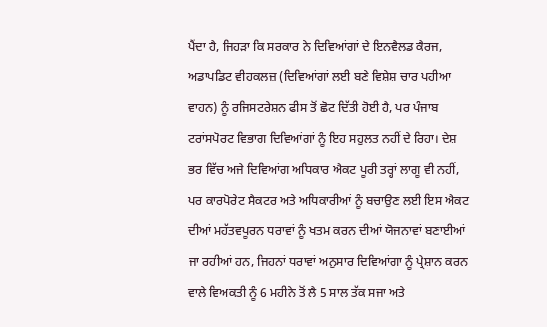ਪੈਂਦਾ ਹੈ, ਜਿਹੜਾ ਕਿ ਸਰਕਾਰ ਨੇ ਦਿਵਿਆਂਗਾਂ ਦੇ ਇਨਵੈਲਡ ਕੈਰਜ, ਅਡਾਪਡਿਟ ਵੀਹਕਲਜ਼ (ਦਿਵਿਆਂਗਾਂ ਲਈ ਬਣੇ ਵਿਸ਼ੇਸ਼ ਚਾਰ ਪਹੀਆ ਵਾਹਨ) ਨੂੰ ਰਜਿਸਟਰੇਸ਼ਨ ਫੀਸ ਤੋਂ ਛੋਟ ਦਿੱਤੀ ਹੋਈ ਹੈ, ਪਰ ਪੰਜਾਬ ਟਰਾਂਸਪੋਰਟ ਵਿਭਾਗ ਦਿਵਿਆਂਗਾਂ ਨੂੰ ਇਹ ਸਹੁਲਤ ਨਹੀਂ ਦੇ ਰਿਹਾ। ਦੇਸ਼ ਭਰ ਵਿੱਚ ਅਜੇ ਦਿਵਿਆਂਗ ਅਧਿਕਾਰ ਐਕਟ ਪੂਰੀ ਤਰ੍ਹਾਂ ਲਾਗੂ ਵੀ ਨਹੀਂ, ਪਰ ਕਾਰਪੋਰੇਟ ਸੈਕਟਰ ਅਤੇ ਅਧਿਕਾਰੀਆਂ ਨੂੰ ਬਚਾਉਣ ਲਈ ਇਸ ਐਕਟ ਦੀਆਂ ਮਹੱਤਵਪੂਰਨ ਧਰਾਵਾਂ ਨੂੰ ਖਤਮ ਕਰਨ ਦੀਆਂ ਯੋਜਨਾਵਾਂ ਬਣਾਈਆਂ ਜਾ ਰਹੀਆਂ ਹਨ, ਜਿਹਨਾਂ ਧਰਾਵਾਂ ਅਨੁਸਾਰ ਦਿਵਿਆਂਗਾ ਨੂੰ ਪ੍ਰੇਸ਼ਾਨ ਕਰਨ ਵਾਲੇ ਵਿਅਕਤੀ ਨੂੰ 6 ਮਹੀਨੇ ਤੋਂ ਲੈ 5 ਸਾਲ ਤੱਕ ਸਜਾ ਅਤੇ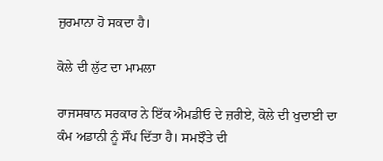ਜੁਰਮਾਨਾ ਹੋ ਸਕਦਾ ਹੈ।

ਕੋਲੇ ਦੀ ਲੁੱਟ ਦਾ ਮਾਮਲਾ

ਰਾਜਸਥਾਨ ਸਰਕਾਰ ਨੇ ਇੱਕ ਐਮਡੀਓ ਦੇ ਜ਼ਰੀਏ, ਕੋਲੇ ਦੀ ਖੁਦਾਈ ਦਾ ਕੰਮ ਅਡਾਨੀ ਨੂੰ ਸੌਂਪ ਦਿੱਤਾ ਹੈ। ਸਮਝੌਤੇ ਦੀ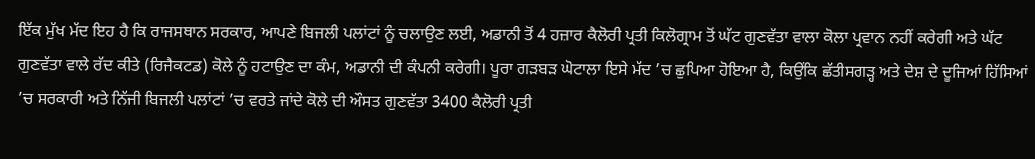ਇੱਕ ਮੁੱਖ ਮੱਦ ਇਹ ਹੈ ਕਿ ਰਾਜਸਥਾਨ ਸਰਕਾਰ, ਆਪਣੇ ਬਿਜਲੀ ਪਲਾਂਟਾਂ ਨੂੰ ਚਲਾਉਣ ਲਈ, ਅਡਾਨੀ ਤੋਂ 4 ਹਜ਼ਾਰ ਕੈਲੋਰੀ ਪ੍ਰਤੀ ਕਿਲੋਗ੍ਰਾਮ ਤੋਂ ਘੱਟ ਗੁਣਵੱਤਾ ਵਾਲਾ ਕੋਲਾ ਪ੍ਰਵਾਨ ਨਹੀਂ ਕਰੇਗੀ ਅਤੇ ਘੱਟ ਗੁਣਵੱਤਾ ਵਾਲੇ ਰੱਦ ਕੀਤੇ (ਰਿਜੈਕਟਡ) ਕੋਲੇ ਨੂੰ ਹਟਾਉਣ ਦਾ ਕੰਮ, ਅਡਾਨੀ ਦੀ ਕੰਪਨੀ ਕਰੇਗੀ। ਪੂਰਾ ਗੜਬੜ ਘੋਟਾਲਾ ਇਸੇ ਮੱਦ ’ਚ ਛੁਪਿਆ ਹੋਇਆ ਹੈ, ਕਿਉਂਕਿ ਛੱਤੀਸਗੜ੍ਹ ਅਤੇ ਦੇਸ਼ ਦੇ ਦੂਜਿਆਂ ਹਿੱਸਿਆਂ ’ਚ ਸਰਕਾਰੀ ਅਤੇ ਨਿੱਜੀ ਬਿਜਲੀ ਪਲਾਂਟਾਂ ’ਚ ਵਰਤੇ ਜਾਂਦੇ ਕੋਲੇ ਦੀ ਔਸਤ ਗੁਣਵੱਤਾ 3400 ਕੈਲੋਰੀ ਪ੍ਰਤੀ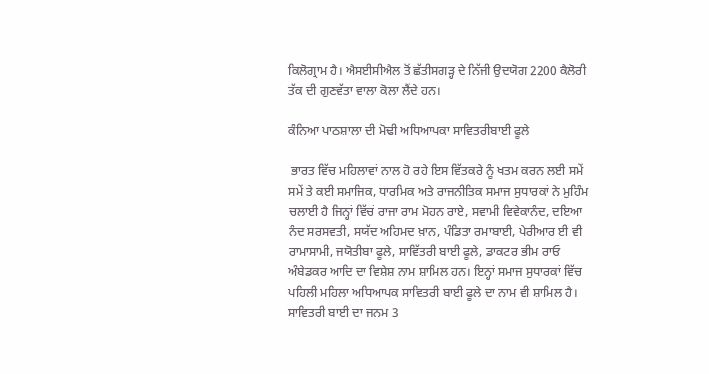ਕਿਲੋਗ੍ਰਾਮ ਹੈ। ਐਸਈਸੀਐਲ ਤੋਂ ਛੱਤੀਸਗੜ੍ਹ ਦੇ ਨਿੱਜੀ ਉਦਯੋਗ 2200 ਕੈਲੋਰੀ ਤੱਕ ਦੀ ਗੁਣਵੱਤਾ ਵਾਲਾ ਕੋਲਾ ਲੈਂਦੇ ਹਨ।

ਕੰਨਿਆ ਪਾਠਸ਼ਾਲਾ ਦੀ ਮੋਢੀ ਅਧਿਆਪਕਾ ਸਾਵਿਤਰੀਬਾਈ ਫੂਲੇ

 ਭਾਰਤ ਵਿੱਚ ਮਹਿਲਾਵਾਂ ਨਾਲ ਹੋ ਰਹੇ ਇਸ ਵਿੱਤਕਰੇ ਨੂੰ ਖਤਮ ਕਰਨ ਲਈ ਸਮੇਂ ਸਮੇਂ ਤੇ ਕਈ ਸਮਾਜਿਕ, ਧਾਰਮਿਕ ਅਤੇ ਰਾਜਨੀਤਿਕ ਸਮਾਜ ਸੁਧਾਰਕਾਂ ਨੇ ਮੁਹਿੰਮ ਚਲਾਈ ਹੈ ਜਿਨ੍ਹਾਂ ਵਿੱਚਂ ਰਾਜਾ ਰਾਮ ਮੋਹਨ ਰਾਏ, ਸਵਾਮੀ ਵਿਵੇਕਾਨੰਦ, ਦਇਆ ਨੰਦ ਸਰਸਵਤੀ, ਸਯੱਦ ਅਹਿਮਦ ਖ਼ਾਨ, ਪੰਡਿਤਾ ਰਮਾਬਾਈ, ਪੇਰੀਆਰ ਈ ਵੀ ਰਾਮਾਸਾਮੀ, ਜਯੋਤੀਬਾ ਫੂਲੇ, ਸਾਵਿੱਤਰੀ ਬਾਈ ਫੂਲੇ, ਡਾਕਟਰ ਭੀਮ ਰਾਓ ਅੰਬੇਡਕਰ ਆਦਿ ਦਾ ਵਿਸ਼ੇਸ਼ ਨਾਮ ਸ਼ਾਮਿਲ ਹਨ। ਇਨ੍ਹਾਂ ਸਮਾਜ ਸੁਧਾਰਕਾਂ ਵਿੱਚ ਪਹਿਲੀ ਮਹਿਲਾ ਅਧਿਆਪਕ ਸਾਵਿਤਰੀ ਬਾਈ ਫੂਲੇ ਦਾ ਨਾਮ ਵੀ ਸ਼ਾਮਿਲ ਹੈ। ਸਾਵਿਤਰੀ ਬਾਈ ਦਾ ਜਨਮ 3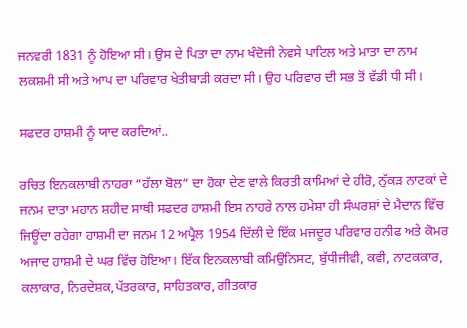ਜਨਵਰੀ 1831 ਨੂੰ ਹੋਇਆ ਸੀ। ਉਸ ਦੇ ਪਿਤਾ ਦਾ ਨਾਮ ਖੰਦੋਜੀ ਨੇਵਸੇ ਪਾਟਿਲ ਅਤੇ ਮਾਤਾ ਦਾ ਨਾਮ ਲਕਸ਼ਮੀ ਸੀ ਅਤੇ ਆਪ ਦਾ ਪਰਿਵਾਰ ਖੇਤੀਬਾੜੀ ਕਰਦਾ ਸੀ। ਉਹ ਪਰਿਵਾਰ ਦੀ ਸਭ ਤੋਂ ਵੱਡੀ ਧੀ ਸੀ।

ਸਫਦਰ ਹਾਸ਼ਮੀ ਨੂੰ ਯਾਦ ਕਰਦਿਆਂ..

ਰਚਿਤ ਇਨਕਲਾਬੀ ਨਾਹਰਾ “ਹੱਲਾ ਬੋਲ“ ਦਾ ਹੋਕਾ ਦੇਣ ਵਾਲੇ ਕਿਰਤੀ ਕਾਮਿਆਂ ਦੇ ਹੀਰੋ, ਨੁੱਕੜ ਨਾਟਕਾਂ ਦੇ ਜਨਮ ਦਾਤਾ ਮਹਾਨ ਸ਼ਹੀਦ ਸਾਥੀ ਸਫਦਰ ਹਾਸ਼ਮੀ ਇਸ ਨਾਹਰੇ ਨਾਲ ਹਮੇਸ਼ਾ ਹੀ ਸੰਘਰਸ਼ਾਂ ਦੇ ਮੈਦਾਨ ਵਿੱਚ ਜਿਊਂਦਾ ਰਹੇਗਾ ਹਾਸ਼ਮੀ ਦਾ ਜਨਮ 12 ਅਪ੍ਰੈਲ 1954 ਦਿੱਲੀ ਦੇ ਇੱਕ ਮਜਦੂਰ ਪਰਿਵਾਰ ਹਨੀਫ ਅਤੇ ਕੋਮਰ ਅਜਾਦ ਹਾਸ਼ਮੀ ਦੇ ਘਰ ਵਿੱਚ ਹੋਇਆ। ਇੱਕ ਇਨਕਲਾਬੀ ਕਮਿਉਨਿਸਟ, ਬੁੱਧੀਜੀਵੀ, ਕਵੀ, ਨਾਟਕਕਾਰ, ਕਲਾਕਾਰ, ਨਿਰਦੇਸ਼ਕ,ਪੱਤਰਕਾਰ, ਸਾਹਿਤਕਾਰ, ਗੀਤਕਾਰ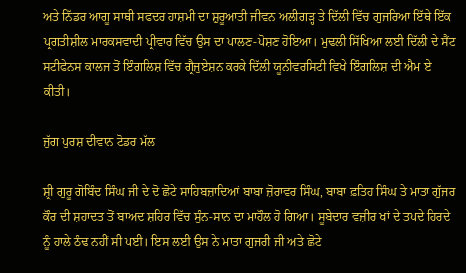ਅਤੇ ਨਿੱਡਰ ਆਗੂ ਸਾਥੀ ਸਫਦਰ ਹਾਸ਼ਮੀ ਦਾ ਸ਼ੁਰੂਆਤੀ ਜੀਵਨ ਅਲੀਗੜ੍ਹ ਤੇ ਦਿੱਲੀ ਵਿੱਚ ਗੁਜਰਿਆ ਇੱਥੇ ਇੱਕ ਪ੍ਰਗਤੀਸ਼ੀਲ ਮਾਰਕਸਵਾਦੀ ਪ੍ਰੀਵਾਰ ਵਿੱਚ ਉਸ ਦਾ ਪਾਲਣ-ਪੋਸ਼ਣ ਹੋਇਆ। ਮੁਢਲੀ ਸਿੱਖਿਆ ਲਈ ਦਿੱਲੀ ਦੇ ਸੈਂਟ ਸਟੀਫੇਨਸ ਕਾਲਜ ਤੋਂ ਇੰਗਲਿਸ਼ ਵਿੱਚ ਗ੍ਰੈਜੁਏਸ਼ਨ ਕਰਕੇ ਦਿੱਲੀ ਯੂਨੀਵਰਸਿਟੀ ਵਿਖੇ ਇੰਗਲਿਸ਼ ਦੀ ਐਮ ਏ ਕੀਤੀ।

ਜੁੱਗ ਪੁਰਸ਼ ਦੀਵਾਨ ਟੋਡਰ ਮੱਲ

ਸ਼੍ਰੀ ਗੁਰੂ ਗੋਬਿੰਦ ਸਿੰਘ ਜੀ ਦੇ ਦੋ ਛੋਟੇ ਸਾਹਿਬਜ਼ਾਦਿਆਂ ਬਾਬਾ ਜ਼ੋਰਾਵਰ ਸਿੰਘ, ਬਾਬਾ ਫ਼ਤਿਹ ਸਿੰਘ ਤੇ ਮਾਤਾ ਗੁੱਜਰ ਕੌਰ ਦੀ ਸ਼ਹਾਦਤ ਤੋਂ ਬਾਅਦ ਸ਼ਹਿਰ ਵਿੱਚ ਸੁੰਨ-ਸਾਨ ਦਾ ਮਾਹੌਲ ਹੋ ਗਿਆ। ਸੂਬੇਦਾਰ ਵਜ਼ੀਰ ਖਾਂ ਦੇ ਤਪਦੇ ਹਿਰਦੇ ਨੂੰ ਹਾਲੇ ਠੰਢ ਨਹੀਂ ਸੀ ਪਈ। ਇਸ ਲਈ ਉਸ ਨੇ ਮਾਤਾ ਗੁਜਰੀ ਜੀ ਅਤੇ ਛੋਟੇ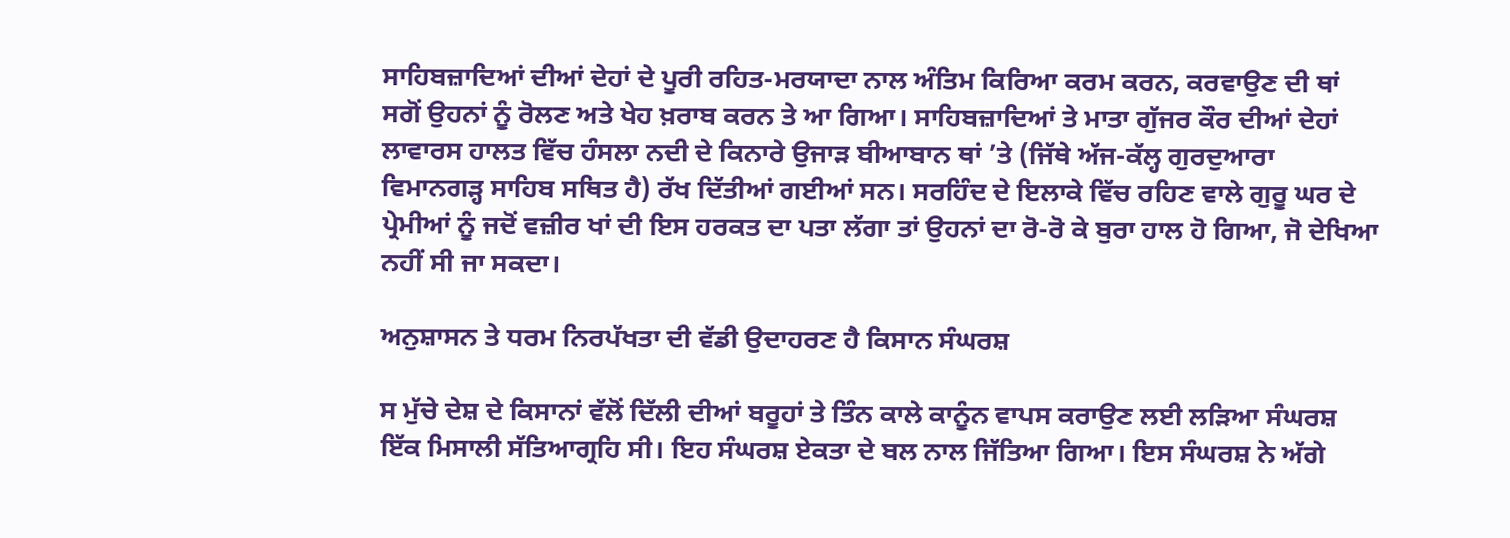ਸਾਹਿਬਜ਼ਾਦਿਆਂ ਦੀਆਂ ਦੇਹਾਂ ਦੇ ਪੂਰੀ ਰਹਿਤ-ਮਰਯਾਦਾ ਨਾਲ ਅੰਤਿਮ ਕਿਰਿਆ ਕਰਮ ਕਰਨ, ਕਰਵਾਉਣ ਦੀ ਥਾਂ ਸਗੋਂ ਉਹਨਾਂ ਨੂੰ ਰੋਲਣ ਅਤੇ ਖੇਹ ਖ਼ਰਾਬ ਕਰਨ ਤੇ ਆ ਗਿਆ। ਸਾਹਿਬਜ਼ਾਦਿਆਂ ਤੇ ਮਾਤਾ ਗੁੱਜਰ ਕੌਰ ਦੀਆਂ ਦੇਹਾਂ ਲਾਵਾਰਸ ਹਾਲਤ ਵਿੱਚ ਹੰਸਲਾ ਨਦੀ ਦੇ ਕਿਨਾਰੇ ਉਜਾੜ ਬੀਆਬਾਨ ਥਾਂ ’ਤੇ (ਜਿੱਥੇ ਅੱਜ-ਕੱਲ੍ਹ ਗੁਰਦੁਆਰਾ ਵਿਮਾਨਗੜ੍ਹ ਸਾਹਿਬ ਸਥਿਤ ਹੈ) ਰੱਖ ਦਿੱਤੀਆਂ ਗਈਆਂ ਸਨ। ਸਰਹਿੰਦ ਦੇ ਇਲਾਕੇ ਵਿੱਚ ਰਹਿਣ ਵਾਲੇ ਗੁਰੂ ਘਰ ਦੇ ਪ੍ਰੇਮੀਆਂ ਨੂੰ ਜਦੋਂ ਵਜ਼ੀਰ ਖਾਂ ਦੀ ਇਸ ਹਰਕਤ ਦਾ ਪਤਾ ਲੱਗਾ ਤਾਂ ਉਹਨਾਂ ਦਾ ਰੋ-ਰੋ ਕੇ ਬੁਰਾ ਹਾਲ ਹੋ ਗਿਆ, ਜੋ ਦੇਖਿਆ ਨਹੀਂ ਸੀ ਜਾ ਸਕਦਾ।

ਅਨੁਸ਼ਾਸਨ ਤੇ ਧਰਮ ਨਿਰਪੱਖਤਾ ਦੀ ਵੱਡੀ ਉਦਾਹਰਣ ਹੈ ਕਿਸਾਨ ਸੰਘਰਸ਼

ਸ ਮੁੱਚੇ ਦੇਸ਼ ਦੇ ਕਿਸਾਨਾਂ ਵੱਲੋਂ ਦਿੱਲੀ ਦੀਆਂ ਬਰੂਹਾਂ ਤੇ ਤਿੰਨ ਕਾਲੇ ਕਾਨੂੰਨ ਵਾਪਸ ਕਰਾਉਣ ਲਈ ਲੜਿਆ ਸੰਘਰਸ਼ ਇੱਕ ਮਿਸਾਲੀ ਸੱਤਿਆਗ੍ਰਹਿ ਸੀ। ਇਹ ਸੰਘਰਸ਼ ਏਕਤਾ ਦੇ ਬਲ ਨਾਲ ਜਿੱਤਿਆ ਗਿਆ। ਇਸ ਸੰਘਰਸ਼ ਨੇ ਅੱਗੇ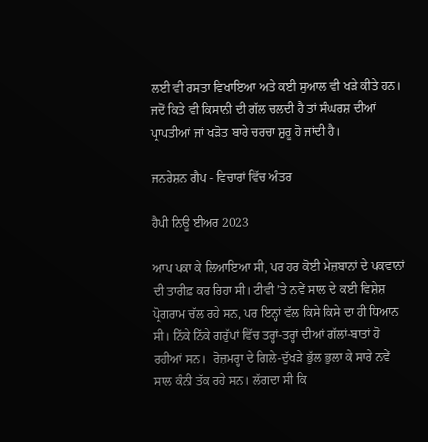ਲਈ ਵੀ ਰਸਤਾ ਵਿਖਾਇਆ ਅਤੇ ਕਈ ਸੁਆਲ ਵੀ ਖੜੇ ਕੀਤੇ ਹਨ। ਜਦੋਂ ਕਿਤੇ ਵੀ ਕਿਸਾਨੀ ਦੀ ਗੱਲ ਚਲਦੀ ਹੈ ਤਾਂ ਸੰਘਰਸ਼ ਦੀਆਂ ਪ੍ਰਾਪਤੀਆਂ ਜਾਂ ਖੜੋਤ ਬਾਰੇ ਚਰਚਾ ਸ਼ੁਰੂ ਹੋ ਜਾਂਦੀ ਹੈ।

ਜਨਰੇਸ਼ਨ ਗੈਪ - ਵਿਚਾਰਾਂ ਵਿੱਚ ਅੰਤਰ

ਹੈਪੀ ਨਿਊ ਈਅਰ 2023

ਆਪ ਪਕਾ ਕੇ ਲਿਆਇਆ ਸੀ, ਪਰ ਹਰ ਕੋਈ ਮੇਜ਼ਬਾਨਾਂ ਦੇ ਪਕਵਾਨਾਂ ਦੀ ਤਾਰੀਫ਼ ਕਰ ਰਿਹਾ ਸੀ। ਟੀਵੀ ’ਤੇ ਨਵੇਂ ਸਾਲ ਦੇ ਕਈ ਵਿਸ਼ੇਸ਼ ਪ੍ਰੋਗਰਾਮ ਚੱਲ ਰਹੇ ਸਨ, ਪਰ ਇਨ੍ਹਾਂ ਵੱਲ ਕਿਸੇ ਕਿਸੇ ਦਾ ਹੀ ਧਿਆਨ ਸੀ। ਨਿੱਕੇ ਨਿੱਕੇ ਗਰੁੱਪਾਂ ਵਿੱਚ ਤਰ੍ਹਾਂ-ਤਰ੍ਹਾਂ ਦੀਆਂ ਗੱਲਾਂ-ਬਾਤਾਂ ਹੋ ਰਹੀਆਂ ਸਨ।  ਰੋਜ਼ਮਰ੍ਹਾ ਦੇ ਗਿਲੇ-ਦੁੱਖੜੇ ਭੁੱਲ ਭੁਲਾ ਕੇ ਸਾਰੇ ਨਵੇਂ ਸਾਲ ਕੰਨੀ ਤੱਕ ਰਹੇ ਸਨ। ਲੱਗਦਾ ਸੀ ਕਿ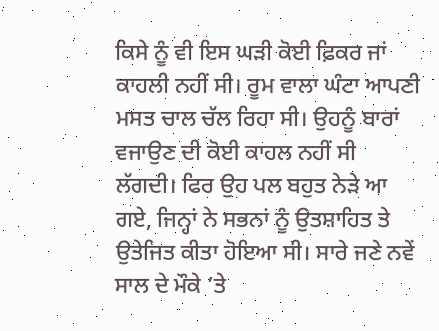ਕਿਸੇ ਨੂੰ ਵੀ ਇਸ ਘੜੀ ਕੋਈ ਫ਼ਿਕਰ ਜਾਂ ਕਾਹਲੀ ਨਹੀਂ ਸੀ। ਰੂਮ ਵਾਲਾ ਘੰਟਾ ਆਪਣੀ ਮਸਤ ਚਾਲ ਚੱਲ ਰਿਹਾ ਸੀ। ਉਹਨੂੰ ਬਾਰਾਂ ਵਜਾਉਣ ਦੀ ਕੋਈ ਕਾਹਲ ਨਹੀਂ ਸੀ ਲੱਗਦੀ। ਫਿਰ ਉਹ ਪਲ ਬਹੁਤ ਨੇੜੇ ਆ ਗਏ, ਜਿਨ੍ਹਾਂ ਨੇ ਸਭਨਾਂ ਨੂੰ ਉਤਸ਼ਾਹਿਤ ਤੇ ਉਤੇਜਿਤ ਕੀਤਾ ਹੋਇਆ ਸੀ। ਸਾਰੇ ਜਣੇ ਨਵੇਂ ਸਾਲ ਦੇ ਮੌਕੇ ’ਤੇ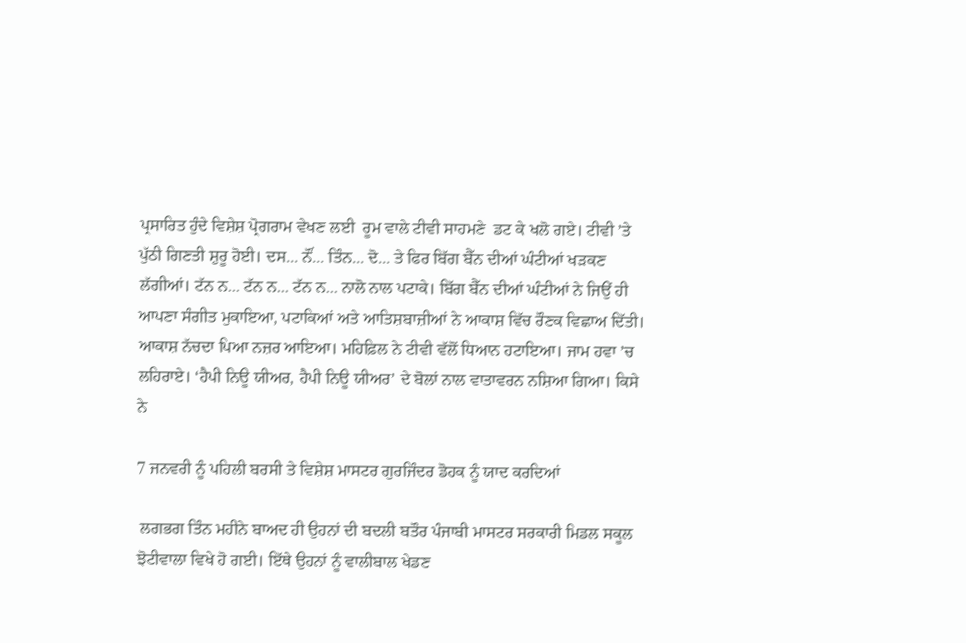ਪ੍ਰਸਾਰਿਤ ਹੁੰਦੇ ਵਿਸ਼ੇਸ਼ ਪ੍ਰੋਗਰਾਮ ਵੇਖਣ ਲਈ  ਰੂਮ ਵਾਲੇ ਟੀਵੀ ਸਾਹਮਣੇ  ਡਟ ਕੇ ਖਲੋ ਗਏ। ਟੀਵੀ ’ਤੇ ਪੁੱਠੀ ਗਿਣਤੀ ਸ਼ੁਰੂ ਹੋਈ। ਦਸ... ਨੌਂ... ਤਿੰਨ... ਦੋ... ਤੇ ਫਿਰ ਬਿੱਗ ਬੈੱਨ ਦੀਆਂ ਘੰਟੀਆਂ ਖੜਕਣ ਲੱਗੀਆਂ। ਟੱਨ ਨ... ਟੱਨ ਨ... ਟੱਨ ਨ... ਨਾਲੋ ਨਾਲ ਪਟਾਕੇ। ਬਿੱਗ ਬੈੱਨ ਦੀਆਂ ਘੰਟੀਆਂ ਨੇ ਜਿਉਂ ਹੀ ਆਪਣਾ ਸੰਗੀਤ ਮੁਕਾਇਆ, ਪਟਾਕਿਆਂ ਅਤੇ ਆਤਿਸ਼ਬਾਜ਼ੀਆਂ ਨੇ ਆਕਾਸ਼ ਵਿੱਚ ਰੌਣਕ ਵਿਛਾਅ ਦਿੱਤੀ। ਆਕਾਸ਼ ਨੱਚਦਾ ਪਿਆ ਨਜ਼ਰ ਆਇਆ। ਮਹਿਫ਼ਿਲ ਨੇ ਟੀਵੀ ਵੱਲੋਂ ਧਿਆਨ ਹਟਾਇਆ। ਜਾਮ ਹਵਾ ’ਚ ਲਹਿਰਾਏ। ‘ਹੈਪੀ ਨਿਊ ਯੀਅਰ, ਹੈਪੀ ਨਿਊ ਯੀਅਰ’ ਦੇ ਬੋਲਾਂ ਨਾਲ ਵਾਤਾਵਰਨ ਨਸ਼ਿਆ ਗਿਆ। ਕਿਸੇ ਨੇ

7 ਜਨਵਰੀ ਨੂੰ ਪਹਿਲੀ ਬਰਸੀ ਤੇ ਵਿਸ਼ੇਸ਼ ਮਾਸਟਰ ਗੁਰਜਿੰਦਰ ਡੋਹਕ ਨੂੰ ਯਾਦ ਕਰਦਿਆਂ

 ਲਗਭਗ ਤਿੰਨ ਮਹੀਨੇ ਬਾਅਦ ਹੀ ਉਹਨਾਂ ਦੀ ਬਦਲੀ ਬਤੌਰ ਪੰਜਾਬੀ ਮਾਸਟਰ ਸਰਕਾਰੀ ਮਿਡਲ ਸਕੂਲ ਝੋਟੀਵਾਲਾ ਵਿਖੇ ਹੋ ਗਈ। ਇੱਥੇ ਉਹਨਾਂ ਨੂੰ ਵਾਲੀਬਾਲ ਖੇਡਣ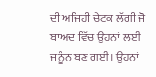ਦੀ ਅਜਿਹੀ ਚੇਟਕ ਲੱਗੀ ਜੋ ਬਾਅਦ ਵਿੱਚ ਉਹਨਾਂ ਲਈ ਜਨੂੰਨ ਬਣ ਗਈ। ਉਹਨਾਂ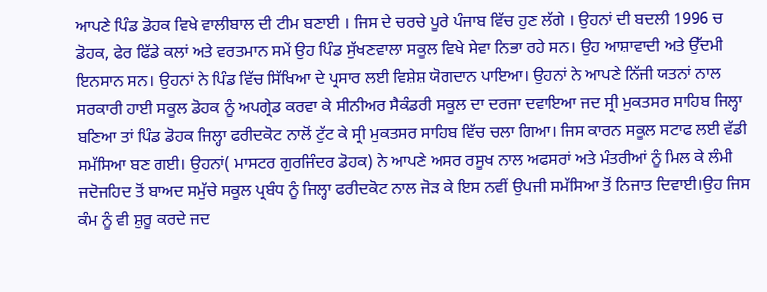ਆਪਣੇ ਪਿੰਡ ਡੋਹਕ ਵਿਖੇ ਵਾਲੀਬਾਲ ਦੀ ਟੀਮ ਬਣਾਈ । ਜਿਸ ਦੇ ਚਰਚੇ ਪੂਰੇ ਪੰਜਾਬ ਵਿੱਚ ਹੁਣ ਲੱਗੇ । ਉਹਨਾਂ ਦੀ ਬਦਲੀ 1996 ਚ ਡੋਹਕ, ਫੇਰ ਫਿੱਡੇ ਕਲਾਂ ਅਤੇ ਵਰਤਮਾਨ ਸਮੇਂ ਉਹ ਪਿੰਡ ਸੁੱਖਣਵਾਲਾ ਸਕੂਲ ਵਿਖੇ ਸੇਵਾ ਨਿਭਾ ਰਹੇ ਸਨ। ਉਹ ਆਸ਼ਾਵਾਦੀ ਅਤੇ ਉੱਦਮੀ ਇਨਸਾਨ ਸਨ। ਉਹਨਾਂ ਨੇ ਪਿੰਡ ਵਿੱਚ ਸਿੱਖਿਆ ਦੇ ਪ੍ਰਸਾਰ ਲਈ ਵਿਸ਼ੇਸ਼ ਯੋਗਦਾਨ ਪਾਇਆ। ਉਹਨਾਂ ਨੇ ਆਪਣੇ ਨਿੱਜੀ ਯਤਨਾਂ ਨਾਲ ਸਰਕਾਰੀ ਹਾਈ ਸਕੂਲ ਡੋਹਕ ਨੂੰ ਅਪਗ੍ਰੇਡ ਕਰਵਾ ਕੇ ਸੀਨੀਅਰ ਸੈਕੰਡਰੀ ਸਕੂਲ ਦਾ ਦਰਜਾ ਦਵਾਇਆ ਜਦ ਸ੍ਰੀ ਮੁਕਤਸਰ ਸਾਹਿਬ ਜਿਲ੍ਹਾ ਬਣਿਆ ਤਾਂ ਪਿੰਡ ਡੋਹਕ ਜਿਲ੍ਹਾ ਫਰੀਦਕੋਟ ਨਾਲੋਂ ਟੁੱਟ ਕੇ ਸ੍ਰੀ ਮੁਕਤਸਰ ਸਾਹਿਬ ਵਿੱਚ ਚਲਾ ਗਿਆ। ਜਿਸ ਕਾਰਨ ਸਕੂਲ ਸਟਾਫ ਲਈ ਵੱਡੀ ਸਮੱਸਿਆ ਬਣ ਗਈ। ਉਹਨਾਂ( ਮਾਸਟਰ ਗੁਰਜਿੰਦਰ ਡੋਹਕ) ਨੇ ਆਪਣੇ ਅਸਰ ਰਸੂਖ ਨਾਲ ਅਫਸਰਾਂ ਅਤੇ ਮੰਤਰੀਆਂ ਨੂੰ ਮਿਲ ਕੇ ਲੰਮੀ ਜਦੋਜਹਿਦ ਤੋਂ ਬਾਅਦ ਸਮੁੱਚੇ ਸਕੂਲ ਪ੍ਰਬੰਧ ਨੂੰ ਜਿਲ੍ਹਾ ਫਰੀਦਕੋਟ ਨਾਲ ਜੋੜ ਕੇ ਇਸ ਨਵੀਂ ਉਪਜੀ ਸਮੱਸਿਆ ਤੋਂ ਨਿਜਾਤ ਦਿਵਾਈ।ਉਹ ਜਿਸ ਕੰਮ ਨੂੰ ਵੀ ਸ਼ੁਰੂ ਕਰਦੇ ਜਦ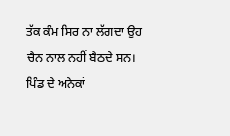ਤੱਕ ਕੰਮ ਸਿਰ ਨਾ ਲੱਗਦਾ ਉਹ ਚੈਨ ਨਾਲ ਨਹੀਂ ਬੈਠਦੇ ਸਨ। ਪਿੰਡ ਦੇ ਅਨੇਕਾਂ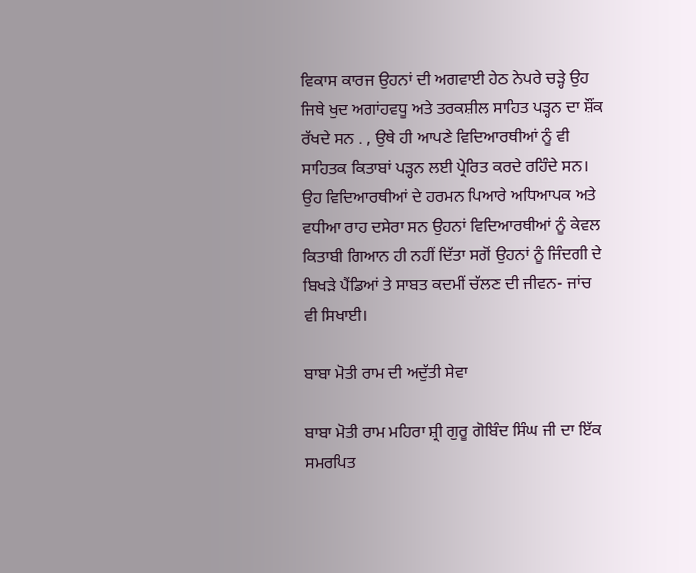ਵਿਕਾਸ ਕਾਰਜ ਉਹਨਾਂ ਦੀ ਅਗਵਾਈ ਹੇਠ ਨੇਪਰੇ ਚੜ੍ਹੇ ਉਹ ਜਿਥੇ ਖੁਦ ਅਗਾਂਹਵਧੂ ਅਤੇ ਤਰਕਸ਼ੀਲ ਸਾਹਿਤ ਪੜ੍ਹਨ ਦਾ ਸ਼ੌਂਕ ਰੱਖਦੇ ਸਨ . , ਉਥੇ ਹੀ ਆਪਣੇ ਵਿਦਿਆਰਥੀਆਂ ਨੂੰ ਵੀ ਸਾਹਿਤਕ ਕਿਤਾਬਾਂ ਪੜ੍ਹਨ ਲਈ ਪ੍ਰੇਰਿਤ ਕਰਦੇ ਰਹਿੰਦੇ ਸਨ। ਉਹ ਵਿਦਿਆਰਥੀਆਂ ਦੇ ਹਰਮਨ ਪਿਆਰੇ ਅਧਿਆਪਕ ਅਤੇ ਵਧੀਆ ਰਾਹ ਦਸੇਰਾ ਸਨ ਉਹਨਾਂ ਵਿਦਿਆਰਥੀਆਂ ਨੂੰ ਕੇਵਲ ਕਿਤਾਬੀ ਗਿਆਨ ਹੀ ਨਹੀਂ ਦਿੱਤਾ ਸਗੋਂ ਉਹਨਾਂ ਨੂੰ ਜਿੰਦਗੀ ਦੇ ਬਿਖੜੇ ਪੈਂਡਿਆਂ ਤੇ ਸਾਬਤ ਕਦਮੀਂ ਚੱਲਣ ਦੀ ਜੀਵਨ- ਜਾਂਚ ਵੀ ਸਿਖਾਈ।

ਬਾਬਾ ਮੋਤੀ ਰਾਮ ਦੀ ਅਦੁੱਤੀ ਸੇਵਾ

ਬਾਬਾ ਮੋਤੀ ਰਾਮ ਮਹਿਰਾ ਸ਼੍ਰੀ ਗੁਰੂ ਗੋਬਿੰਦ ਸਿੰਘ ਜੀ ਦਾ ਇੱਕ ਸਮਰਪਿਤ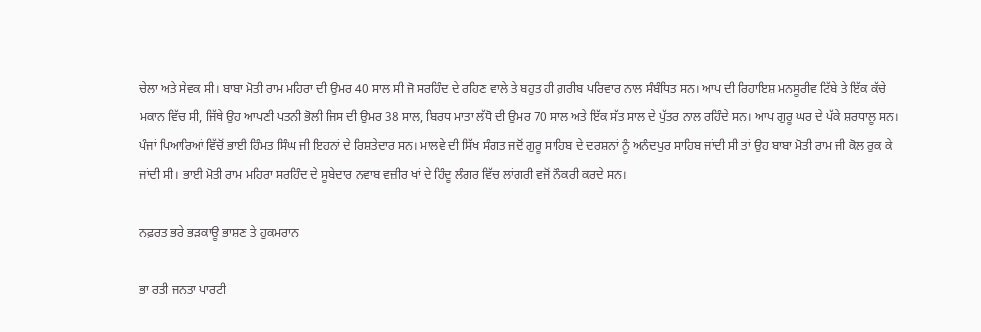ਚੇਲਾ ਅਤੇ ਸੇਵਕ ਸੀ। ਬਾਬਾ ਮੋਤੀ ਰਾਮ ਮਹਿਰਾ ਦੀ ਉਮਰ 40 ਸਾਲ ਸੀ ਜੋ ਸਰਹਿੰਦ ਦੇ ਰਹਿਣ ਵਾਲੇ ਤੇ ਬਹੁਤ ਹੀ ਗ਼ਰੀਬ ਪਰਿਵਾਰ ਨਾਲ ਸੰਬੰਧਿਤ ਸਨ। ਆਪ ਦੀ ਰਿਹਾਇਸ਼ ਮਨਸੂਰੀਵ ਟਿੱਬੇ ਤੇ ਇੱਕ ਕੱਚੇ ਮਕਾਨ ਵਿੱਚ ਸੀ, ਜਿੱਥੇ ਉਹ ਆਪਣੀ ਪਤਨੀ ਭੋਲੀ ਜਿਸ ਦੀ ਉਮਰ 38 ਸਾਲ, ਬਿਰਧ ਮਾਤਾ ਲੱਧੋ ਦੀ ਉਮਰ 70 ਸਾਲ ਅਤੇ ਇੱਕ ਸੱਤ ਸਾਲ ਦੇ ਪੁੱਤਰ ਨਾਲ ਰਹਿੰਦੇ ਸਨ। ਆਪ ਗੁਰੂ ਘਰ ਦੇ ਪੱਕੇ ਸ਼ਰਧਾਲੂ ਸਨ। ਪੰਜਾਂ ਪਿਆਰਿਆਂ ਵਿੱਚੋਂ ਭਾਈ ਹਿੰਮਤ ਸਿੰਘ ਜੀ ਇਹਨਾਂ ਦੇ ਰਿਸ਼ਤੇਦਾਰ ਸਨ। ਮਾਲਵੇ ਦੀ ਸਿੱਖ ਸੰਗਤ ਜਦੋਂ ਗੁਰੂ ਸਾਹਿਬ ਦੇ ਦਰਸ਼ਨਾਂ ਨੂੰ ਅਨੰਦਪੁਰ ਸਾਹਿਬ ਜਾਂਦੀ ਸੀ ਤਾਂ ਉਹ ਬਾਬਾ ਮੋਤੀ ਰਾਮ ਜੀ ਕੋਲ ਰੁਕ ਕੇ ਜਾਂਦੀ ਸੀ। ਭਾਈ ਮੋਤੀ ਰਾਮ ਮਹਿਰਾ ਸਰਹਿੰਦ ਦੇ ਸੂਬੇਦਾਰ ਨਵਾਬ ਵਜ਼ੀਰ ਖਾਂ ਦੇ ਹਿੰਦੂ ਲੰਗਰ ਵਿੱਚ ਲਾਂਗਰੀ ਵਜੋਂ ਨੌਕਰੀ ਕਰਦੇ ਸਨ।

ਨਫ਼ਰਤ ਭਰੇ ਭੜਕਾਊ ਭਾਸ਼ਣ ਤੇ ਹੁਕਮਰਾਨ

ਭਾ ਰਤੀ ਜਨਤਾ ਪਾਰਟੀ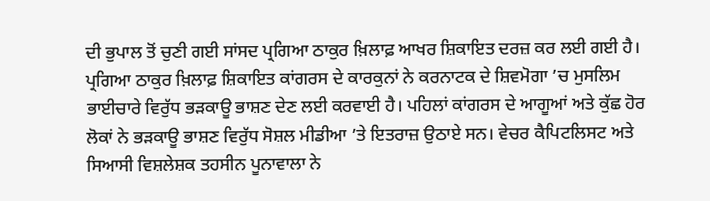ਦੀ ਭੁਪਾਲ ਤੋਂ ਚੁਣੀ ਗਈ ਸਾਂਸਦ ਪ੍ਰਗਿਆ ਠਾਕੁਰ ਖ਼ਿਲਾਫ਼ ਆਖਰ ਸ਼ਿਕਾਇਤ ਦਰਜ਼ ਕਰ ਲਈ ਗਈ ਹੈ। ਪ੍ਰਗਿਆ ਠਾਕੁਰ ਖ਼ਿਲਾਫ਼ ਸ਼ਿਕਾਇਤ ਕਾਂਗਰਸ ਦੇ ਕਾਰਕੁਨਾਂ ਨੇ ਕਰਨਾਟਕ ਦੇ ਸ਼ਿਵਮੋਗਾ ’ਚ ਮੁਸਲਿਮ ਭਾਈਚਾਰੇ ਵਿਰੁੱਧ ਭੜਕਾਊ ਭਾਸ਼ਣ ਦੇਣ ਲਈ ਕਰਵਾਈ ਹੈ। ਪਹਿਲਾਂ ਕਾਂਗਰਸ ਦੇ ਆਗੂਆਂ ਅਤੇ ਕੁੱਛ ਹੋਰ ਲੋਕਾਂ ਨੇ ਭੜਕਾਊ ਭਾਸ਼ਣ ਵਿਰੁੱਧ ਸੋਸ਼ਲ ਮੀਡੀਆ ’ਤੇ ਇਤਰਾਜ਼ ਉਠਾਏ ਸਨ। ਵੇਚਰ ਕੈਪਿਟਲਿਸਟ ਅਤੇ ਸਿਆਸੀ ਵਿਸ਼ਲੇਸ਼ਕ ਤਹਸੀਨ ਪੂਨਾਵਾਲਾ ਨੇ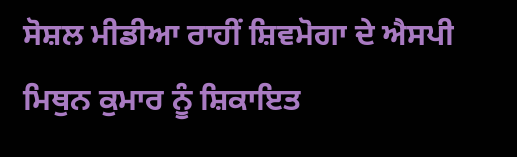ਸੋਸ਼ਲ ਮੀਡੀਆ ਰਾਹੀਂ ਸ਼ਿਵਮੋਗਾ ਦੇ ਐਸਪੀ ਮਿਥੁਨ ਕੁਮਾਰ ਨੂੰ ਸ਼ਿਕਾਇਤ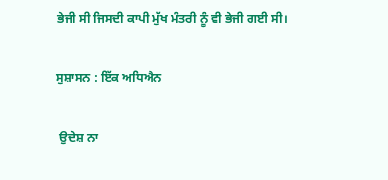ਭੇਜੀ ਸੀ ਜਿਸਦੀ ਕਾਪੀ ਮੁੱਖ ਮੰਤਰੀ ਨੂੰ ਵੀ ਭੇਜੀ ਗਈ ਸੀ।

ਸੁਸ਼ਾਸਨ : ਇੱਕ ਅਧਿਐਨ

 ਉਦੇਸ਼ ਨਾ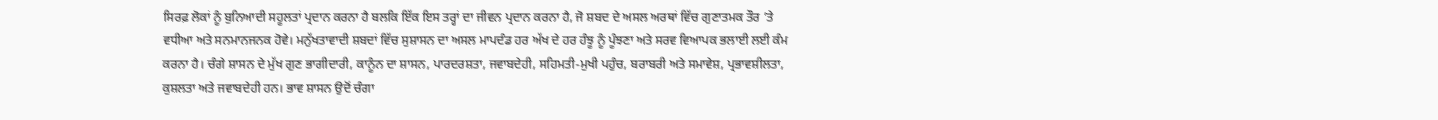ਸਿਰਫ਼ ਲੋਕਾਂ ਨੂੰ ਬੁਨਿਆਦੀ ਸਹੂਲਤਾਂ ਪ੍ਰਦਾਨ ਕਰਨਾ ਹੈ ਬਲਕਿ ਇੱਕ ਇਸ ਤਰ੍ਹਾਂ ਦਾ ਜੀਵਨ ਪ੍ਰਦਾਨ ਕਰਨਾ ਹੈ, ਜੋ ਸ਼ਬਦ ਦੇ ਅਸਲ ਅਰਥਾਂ ਵਿੱਚ ਗੁਣਾਤਮਕ ਤੌਰ ’ਤੇ ਵਧੀਆ ਅਤੇ ਸਨਮਾਨਜਨਕ ਹੋਵੇ। ਮਨੁੱਖਤਾਵਾਦੀ ਸ਼ਬਦਾਂ ਵਿੱਚ ਸੁਸ਼ਾਸਨ ਦਾ ਅਸਲ ਮਾਪਦੰਡ ਹਰ ਅੱਖ ਦੇ ਹਰ ਹੰਝੂ ਨੂੰ ਪੂੰਝਣਾ ਅਤੇ ਸਰਵ ਵਿਆਪਕ ਭਲਾਈ ਲਈ ਕੰਮ ਕਰਨਾ ਹੈ। ਚੰਗੇ ਸ਼ਾਸਨ ਦੇ ਮੁੱਖ ਗੁਣ ਭਾਗੀਦਾਰੀ, ਕਾਨੂੰਨ ਦਾ ਸ਼ਾਸਨ, ਪਾਰਦਰਸ਼ਤਾ, ਜਵਾਬਦੇਹੀ, ਸਹਿਮਤੀ-ਮੁਖੀ ਪਹੁੰਚ, ਬਰਾਬਰੀ ਅਤੇ ਸਮਾਵੇਸ਼, ਪ੍ਰਭਾਵਸ਼ੀਲਤਾ, ਕੁਸ਼ਲਤਾ ਅਤੇ ਜਵਾਬਦੇਹੀ ਹਨ। ਭਾਵ ਸ਼ਾਸਨ ਉਦੋਂ ਚੰਗਾ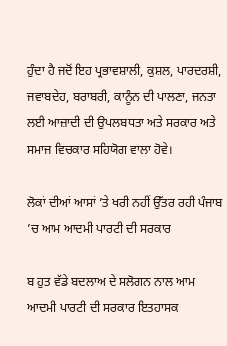ਹੁੰਦਾ ਹੈ ਜਦੋਂ ਇਹ ਪ੍ਰਭਾਵਸ਼ਾਲੀ, ਕੁਸ਼ਲ, ਪਾਰਦਰਸ਼ੀ, ਜਵਾਬਦੇਹ, ਬਰਾਬਰੀ, ਕਾਨੂੰਨ ਦੀ ਪਾਲਣਾ, ਜਨਤਾ ਲਈ ਆਜ਼ਾਦੀ ਦੀ ਉਪਲਬਧਤਾ ਅਤੇ ਸਰਕਾਰ ਅਤੇ ਸਮਾਜ ਵਿਚਕਾਰ ਸਹਿਯੋਗ ਵਾਲਾ ਹੋਵੇ।

ਲੋਕਾਂ ਦੀਆਂ ਆਸਾਂ ’ਤੇ ਖਰੀ ਨਹੀਂ ਉੱਤਰ ਰਹੀ ਪੰਜਾਬ ’ਚ ਆਮ ਆਦਮੀ ਪਾਰਟੀ ਦੀ ਸਰਕਾਰ

ਬ ਹੁਤ ਵੱਡੇ ਬਦਲਾਅ ਦੇ ਸਲੋਗਨ ਨਾਲ ਆਮ ਆਦਮੀ ਪਾਰਟੀ ਦੀ ਸਰਕਾਰ ਇਤਹਾਸਕ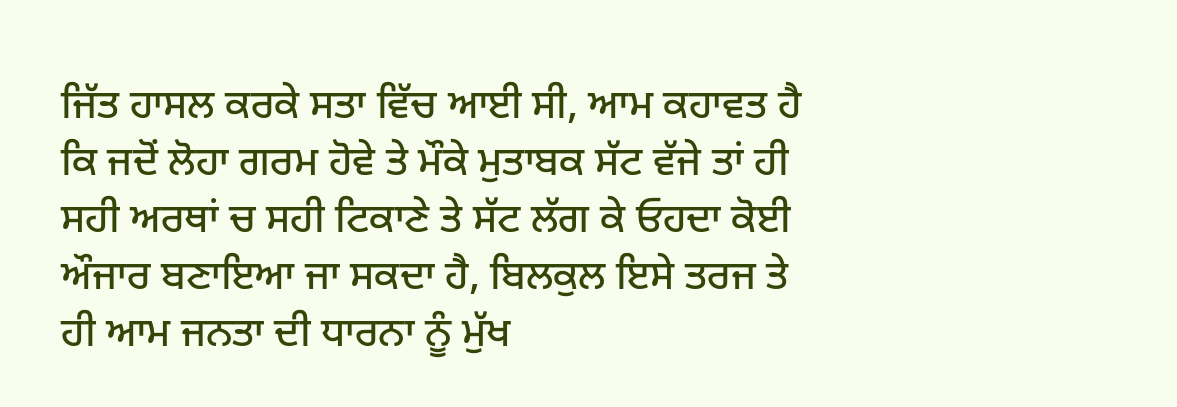ਜਿੱਤ ਹਾਸਲ ਕਰਕੇ ਸਤਾ ਵਿੱਚ ਆਈ ਸੀ, ਆਮ ਕਹਾਵਤ ਹੈ ਕਿ ਜਦੋਂ ਲੋਹਾ ਗਰਮ ਹੋਵੇ ਤੇ ਮੌਕੇ ਮੁਤਾਬਕ ਸੱਟ ਵੱਜੇ ਤਾਂ ਹੀ ਸਹੀ ਅਰਥਾਂ ਚ ਸਹੀ ਟਿਕਾਣੇ ਤੇ ਸੱਟ ਲੱਗ ਕੇ ਓਹਦਾ ਕੋਈ ਔਜਾਰ ਬਣਾਇਆ ਜਾ ਸਕਦਾ ਹੈ, ਬਿਲਕੁਲ ਇਸੇ ਤਰਜ ਤੇ ਹੀ ਆਮ ਜਨਤਾ ਦੀ ਧਾਰਨਾ ਨੂੰ ਮੁੱਖ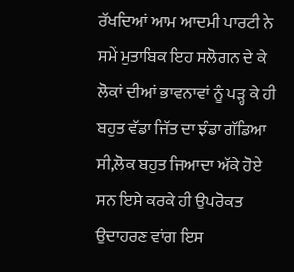ਰੱਖਦਿਆਂ ਆਮ ਆਦਮੀ ਪਾਰਟੀ ਨੇ ਸਮੇਂ ਮੁਤਾਬਿਕ ਇਹ ਸਲੋਗਨ ਦੇ ਕੇ ਲੋਕਾਂ ਦੀਆਂ ਭਾਵਨਾਵਾਂ ਨੂੰ ਪੜ੍ਹ ਕੇ ਹੀ ਬਹੁਤ ਵੱਡਾ ਜਿੱਤ ਦਾ ਝੰਡਾ ਗੱਡਿਆ ਸੀ,ਲੋਕ ਬਹੁਤ ਜਿਆਦਾ ਅੱਕੇ ਹੋਏ ਸਨ ਇਸੇ ਕਰਕੇ ਹੀ ਉਪਰੋਕਤ ਉਦਾਹਰਣ ਵਾਂਗ ਇਸ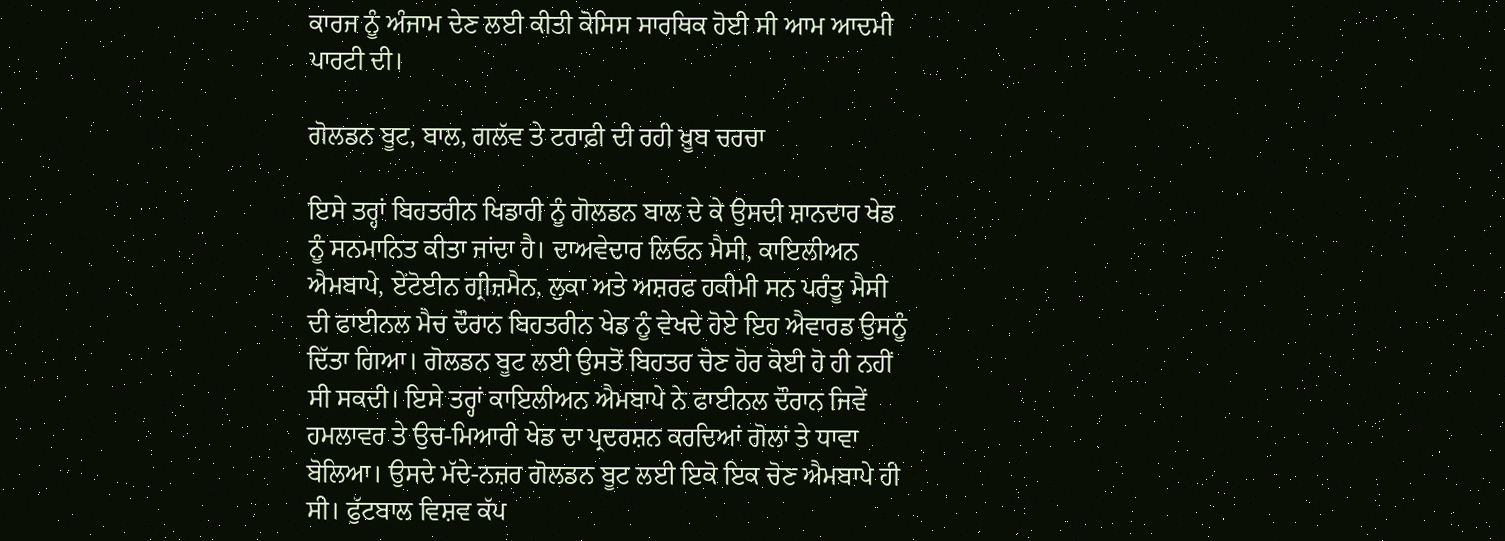ਕਾਰਜ ਨੂੰ ਅੰਜਾਮ ਦੇਣ ਲਈ ਕੀਤੀ ਕੋਸਿਸ ਸਾਰਥਿਕ ਹੋਈ ਸੀ ਆਮ ਆਦਮੀ ਪਾਰਟੀ ਦੀ।

ਗੋਲਡਨ ਬੂਟ, ਬਾਲ, ਗਲੱਵ ਤੇ ਟਰਾਫ਼ੀ ਦੀ ਰਹੀ ਖ਼ੂਬ ਚਰਚਾ

ਇਸੇ ਤਰ੍ਹਾਂ ਬਿਹਤਰੀਨ ਖਿਡਾਰੀ ਨੂੰ ਗੋਲਡਨ ਬਾਲ ਦੇ ਕੇ ਉਸਦੀ ਸ਼ਾਨਦਾਰ ਖੇਡ ਨੂੰ ਸਨਮਾਨਿਤ ਕੀਤਾ ਜਾਂਦਾ ਹੈ। ਦਾਅਵੇਦਾਰ ਲਿਓਨ ਮੈਸੀ, ਕਾਇਲੀਅਨ ਐਮਬਾਪੇ, ਏਂਟੋਈਨ ਗ੍ਰੀਜ਼ਮੈਨ, ਲੁਕਾ ਅਤੇ ਅਸ਼ਰਫ ਹਕੀਮੀ ਸਨ ਪਰੰਤੂ ਮੈਸੀ ਦੀ ਫਾਈਨਲ ਮੈਚ ਦੌਰਾਨ ਬਿਹਤਰੀਨ ਖੇਡ ਨੂੰ ਵੇਖਦੇ ਹੋਏ ਇਹ ਐਵਾਰਡ ਉਸਨੂੰ ਦਿੱਤਾ ਗਿਆ। ਗੋਲਡਨ ਬੂਟ ਲਈ ਉਸਤੋਂ ਬਿਹਤਰ ਚੋਣ ਹੋਰ ਕੋਈ ਹੋ ਹੀ ਨਹੀਂ ਸੀ ਸਕਦੀ। ਇਸੇ ਤਰ੍ਹਾਂ ਕਾਇਲੀਅਨ ਐਮਬਾਪੇ ਨੇ ਫਾਈਨਲ ਦੌਰਾਨ ਜਿਵੇਂ ਹਮਲਾਵਰ ਤੇ ਉਚ-ਮਿਆਰੀ ਖੇਡ ਦਾ ਪ੍ਰਦਰਸ਼ਨ ਕਰਦਿਆਂ ਗੋਲਾਂ ਤੇ ਧਾਵਾ ਬੋਲਿਆ। ਉਸਦੇ ਮੱਦੇ-ਨਜ਼ਰ ਗੋਲਡਨ ਬੂਟ ਲਈ ਇਕੋ ਇਕ ਚੋਣ ਐਮਬਾਪੇ ਹੀ ਸੀ। ਫੁੱਟਬਾਲ ਵਿਸ਼ਵ ਕੱਪ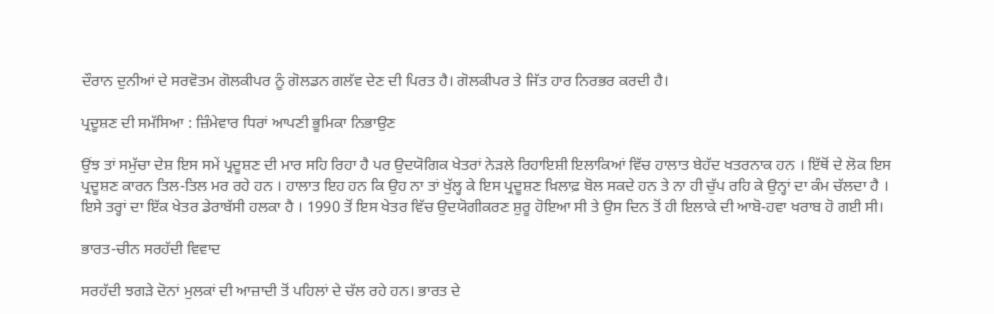ਦੌਰਾਨ ਦੁਨੀਆਂ ਦੇ ਸਰਵੋਤਮ ਗੋਲਕੀਪਰ ਨੂੰ ਗੋਲਡਨ ਗਲੱਵ ਦੇਣ ਦੀ ਪਿਰਤ ਹੈ। ਗੋਲਕੀਪਰ ਤੇ ਜਿੱਤ ਹਾਰ ਨਿਰਭਰ ਕਰਦੀ ਹੈ।

ਪ੍ਰਦੂਸ਼ਣ ਦੀ ਸਮੱਸਿਆ : ਜ਼ਿੰਮੇਵਾਰ ਧਿਰਾਂ ਆਪਣੀ ਭੂਮਿਕਾ ਨਿਭਾਉਣ

ਉਂਝ ਤਾਂ ਸਮੁੱਚਾ ਦੇਸ਼ ਇਸ ਸਮੇਂ ਪ੍ਰਦੂਸ਼ਣ ਦੀ ਮਾਰ ਸਹਿ ਰਿਹਾ ਹੈ ਪਰ ਉਦਯੋਗਿਕ ਖੇਤਰਾਂ ਨੇੜਲੇ ਰਿਹਾਇਸ਼ੀ ਇਲਾਕਿਆਂ ਵਿੱਚ ਹਾਲਾਤ ਬੇਹੱਦ ਖਤਰਨਾਕ ਹਨ । ਇੱਥੋਂ ਦੇ ਲੋਕ ਇਸ ਪ੍ਰਦੂਸ਼ਣ ਕਾਰਨ ਤਿਲ-ਤਿਲ ਮਰ ਰਹੇ ਹਨ । ਹਾਲਾਤ ਇਹ ਹਨ ਕਿ ਉਹ ਨਾ ਤਾਂ ਖੁੱਲ੍ਹ ਕੇ ਇਸ ਪ੍ਰਦੂਸ਼ਣ ਖ਼ਿਲਾਫ਼ ਬੋਲ ਸਕਦੇ ਹਨ ਤੇ ਨਾ ਹੀ ਚੁੱਪ ਰਹਿ ਕੇ ਉਨ੍ਹਾਂ ਦਾ ਕੰਮ ਚੱਲਦਾ ਹੈ । ਇਸੇ ਤਰ੍ਹਾਂ ਦਾ ਇੱਕ ਖੇਤਰ ਡੇਰਾਬੱਸੀ ਹਲਕਾ ਹੈ । 1990 ਤੋਂ ਇਸ ਖੇਤਰ ਵਿੱਚ ਉਦਯੋਗੀਕਰਣ ਸ਼ੁਰੂ ਹੋਇਆ ਸੀ ਤੇ ਉਸ ਦਿਨ ਤੋਂ ਹੀ ਇਲਾਕੇ ਦੀ ਆਬੋ-ਹਵਾ ਖਰਾਬ ਹੋ ਗਈ ਸੀ।

ਭਾਰਤ-ਚੀਨ ਸਰਹੱਦੀ ਵਿਵਾਦ

ਸਰਹੱਦੀ ਝਗੜੇ ਦੋਨਾਂ ਮੁਲਕਾਂ ਦੀ ਆਜ਼ਾਦੀ ਤੋਂ ਪਹਿਲਾਂ ਦੇ ਚੱਲ ਰਹੇ ਹਨ। ਭਾਰਤ ਦੇ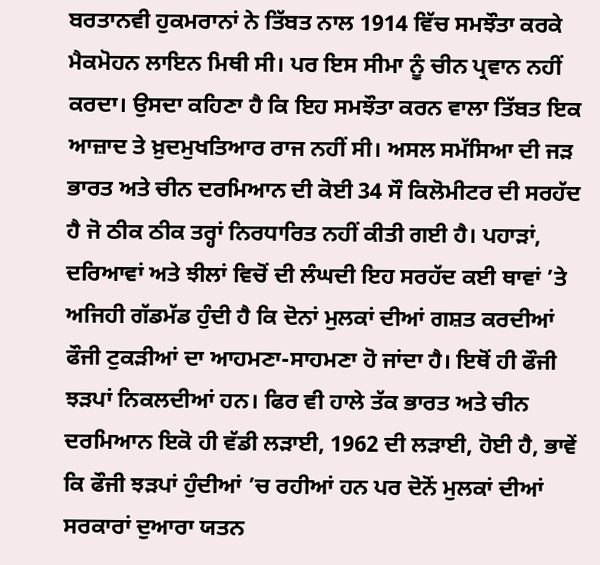ਬਰਤਾਨਵੀ ਹੁਕਮਰਾਨਾਂ ਨੇ ਤਿੱਬਤ ਨਾਲ 1914 ਵਿੱਚ ਸਮਝੌਤਾ ਕਰਕੇ ਮੈਕਮੋਹਨ ਲਾਇਨ ਮਿਥੀ ਸੀ। ਪਰ ਇਸ ਸੀਮਾ ਨੂੰ ਚੀਨ ਪ੍ਰਵਾਨ ਨਹੀਂ ਕਰਦਾ। ਉਸਦਾ ਕਹਿਣਾ ਹੈ ਕਿ ਇਹ ਸਮਝੌਤਾ ਕਰਨ ਵਾਲਾ ਤਿੱਬਤ ਇਕ ਆਜ਼ਾਦ ਤੇ ਖ਼ੁਦਮੁਖਤਿਆਰ ਰਾਜ ਨਹੀਂ ਸੀ। ਅਸਲ ਸਮੱਸਿਆ ਦੀ ਜੜ ਭਾਰਤ ਅਤੇ ਚੀਨ ਦਰਮਿਆਨ ਦੀ ਕੋਈ 34 ਸੌ ਕਿਲੋਮੀਟਰ ਦੀ ਸਰਹੱਦ ਹੈ ਜੋ ਠੀਕ ਠੀਕ ਤਰ੍ਹਾਂ ਨਿਰਧਾਰਿਤ ਨਹੀਂ ਕੀਤੀ ਗਈ ਹੈ। ਪਹਾੜਾਂ, ਦਰਿਆਵਾਂ ਅਤੇ ਝੀਲਾਂ ਵਿਚੋਂ ਦੀ ਲੰਘਦੀ ਇਹ ਸਰਹੱਦ ਕਈ ਥਾਵਾਂ ’ਤੇ ਅਜਿਹੀ ਗੱਡਮੱਡ ਹੁੰਦੀ ਹੈ ਕਿ ਦੋਨਾਂ ਮੁਲਕਾਂ ਦੀਆਂ ਗਸ਼ਤ ਕਰਦੀਆਂ ਫੌਜੀ ਟੁਕੜੀਆਂ ਦਾ ਆਹਮਣਾ-ਸਾਹਮਣਾ ਹੋ ਜਾਂਦਾ ਹੈ। ਇਥੋਂ ਹੀ ਫੌਜੀ ਝੜਪਾਂ ਨਿਕਲਦੀਆਂ ਹਨ। ਫਿਰ ਵੀ ਹਾਲੇ ਤੱਕ ਭਾਰਤ ਅਤੇ ਚੀਨ ਦਰਮਿਆਨ ਇਕੋ ਹੀ ਵੱਡੀ ਲੜਾਈ, 1962 ਦੀ ਲੜਾਈ, ਹੋਈ ਹੈ, ਭਾਵੇਂ ਕਿ ਫੌਜੀ ਝੜਪਾਂ ਹੁੰਦੀਆਂ ’ਚ ਰਹੀਆਂ ਹਨ ਪਰ ਦੋਨੋਂ ਮੁਲਕਾਂ ਦੀਆਂ ਸਰਕਾਰਾਂ ਦੁਆਰਾ ਯਤਨ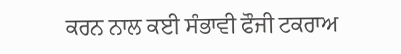ਕਰਨ ਨਾਲ ਕਈ ਸੰਭਾਵੀ ਫੌਜੀ ਟਕਰਾਅ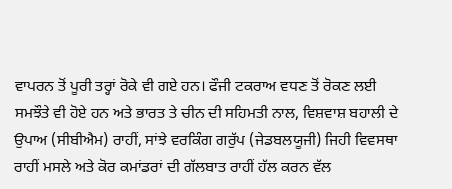ਵਾਪਰਨ ਤੋਂ ਪੂਰੀ ਤਰ੍ਹਾਂ ਰੋਕੇ ਵੀ ਗਏ ਹਨ। ਫੌਜੀ ਟਕਰਾਅ ਵਧਣ ਤੋਂ ਰੋਕਣ ਲਈ ਸਮਝੌਤੇ ਵੀ ਹੋਏ ਹਨ ਅਤੇ ਭਾਰਤ ਤੇ ਚੀਨ ਦੀ ਸਹਿਮਤੀ ਨਾਲ, ਵਿਸ਼ਵਾਸ਼ ਬਹਾਲੀ ਦੇ ਉਪਾਅ (ਸੀਬੀਐਮ) ਰਾਹੀਂ, ਸਾਂਝੇ ਵਰਕਿੰਗ ਗਰੁੱਪ (ਜੇਡਬਲਯੂਜੀ) ਜਿਹੀ ਵਿਵਸਥਾ ਰਾਹੀਂ ਮਸਲੇ ਅਤੇ ਕੋਰ ਕਮਾਂਡਰਾਂ ਦੀ ਗੱਲਬਾਤ ਰਾਹੀਂ ਹੱਲ ਕਰਨ ਵੱਲ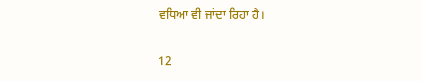ਵਧਿਆ ਵੀ ਜਾਂਦਾ ਰਿਹਾ ਹੈ।

12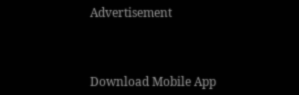Advertisement



Download Mobile App